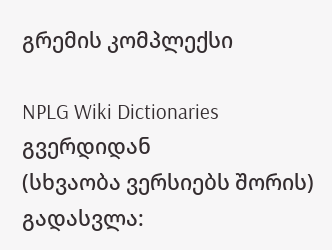გრემის კომპლექსი

NPLG Wiki Dictionaries გვერდიდან
(სხვაობა ვერსიებს შორის)
გადასვლა: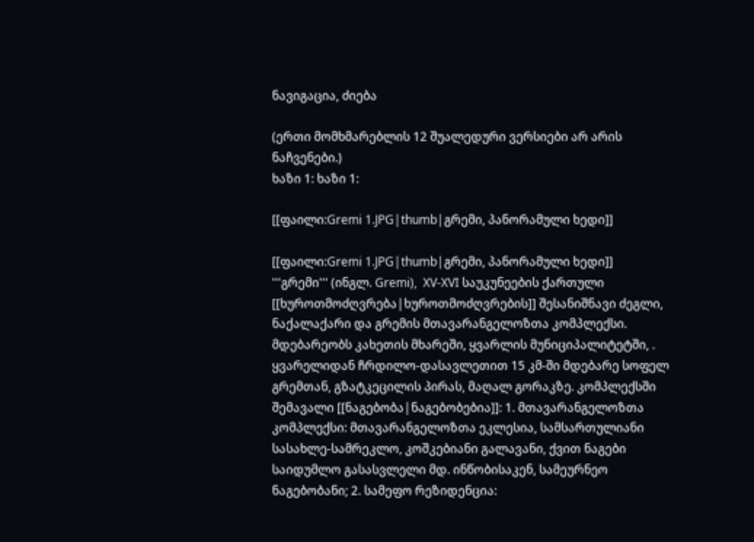ნავიგაცია, ძიება

(ერთი მომხმარებლის 12 შუალედური ვერსიები არ არის ნაჩვენები.)
ხაზი 1: ხაზი 1:

[[ფაილი:Gremi 1.JPG|thumb|გრემი, პანორამული ხედი]]

[[ფაილი:Gremi 1.JPG|thumb|გრემი, პანორამული ხედი]]
'''გრემი''' (ინგლ. Gremi),  XV-XVI საუკუნეების ქართული [[ხუროთმოძღვრება|ხუროთმოძღვრების]] შესანიშნავი ძეგლი, ნაქალაქარი და გრემის მთავარანგელოზთა კომპლექსი. მდებარეობს კახეთის მხარეში, ყვარლის მუნიციპალიტეტში, . ყვარელიდან ჩრდილო-დასავლეთით 15 კმ-ში მდებარე სოფელ გრემთან, გზატკეცილის პირას, მაღალ გორაკზე. კომპლექსში შემავალი [[ნაგებობა|ნაგებობებია]]: 1. მთავარანგელოზთა კომპლექსი: მთავარანგელოზთა ეკლესია, სამსართულიანი სასახლე-სამრეკლო, კოშკებიანი გალავანი, ქვით ნაგები საიდუმლო გასასვლელი მდ. ინწობისაკენ, სამეურნეო ნაგებობანი; 2. სამეფო რეზიდენცია: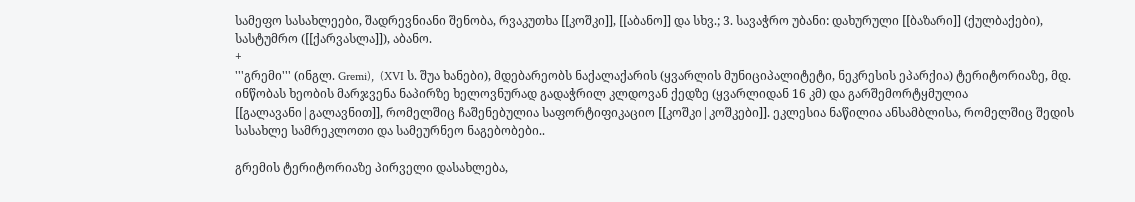სამეფო სასახლეები, შადრევნიანი შენობა, რვაკუთხა [[კოშკი]], [[აბანო]] და სხვ.; 3. სავაჭრო უბანი: დახურული [[ბაზარი]] (ქულბაქები), სასტუმრო ([[ქარვასლა]]), აბანო.
+
'''გრემი''' (ინგლ. Gremi),  (XVI ს. შუა ხანები), მდებარეობს ნაქალაქარის (ყვარლის მუნიციპალიტეტი, ნეკრესის ეპარქია) ტერიტორიაზე, მდ. ინწობას ხეობის მარჯვენა ნაპირზე ხელოვნურად გადაჭრილ კლდოვან ქედზე (ყვარლიდან 16 კმ) და გარშემორტყმულია [[გალავანი|გალავნით]], რომელშიც ჩაშენებულია საფორტიფიკაციო [[კოშკი|კოშკები]]. ეკლესია ნაწილია ანსამბლისა, რომელშიც შედის სასახლე სამრეკლოთი და სამეურნეო ნაგებობები..

გრემის ტერიტორიაზე პირველი დასახლება,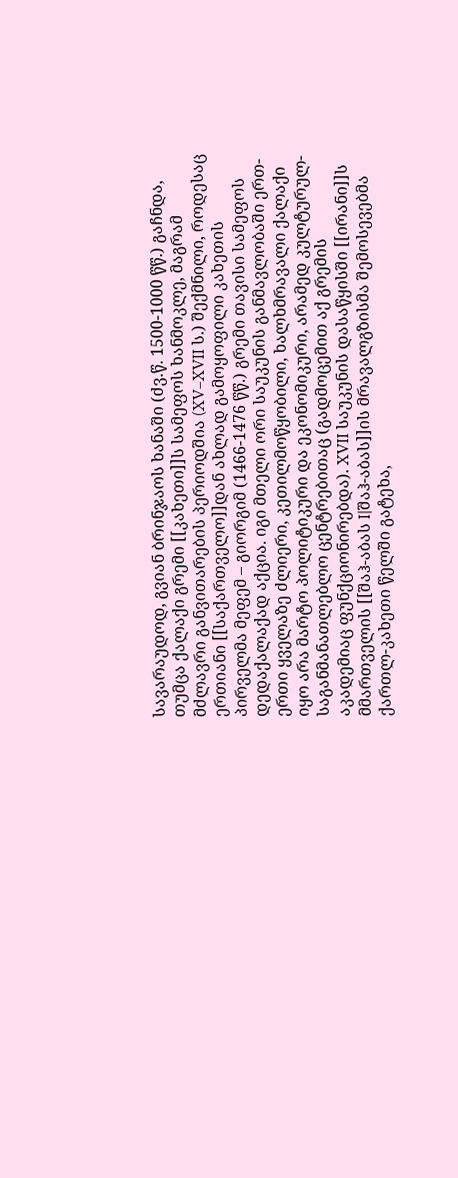სავარაუდოდ, გვიან ბრინჯაოს ხანაში (ძვ.წ. 1500-1000 წწ.) გაჩნდა, თუმცა ქალაქი გრემი [[კახეთი]]ს სამეფოს ხანმოკლე, მაგრამ მძლავრი განვითარების პერიოდშია (XV–XVII ს.) შექმნილი, როდესაც ერთიანი [[საქართველო]]დან ახლად გამოყოფილი კახეთის პირველმა მეფემ – გიორგიმ (1466-1476 წწ.) გრემი თავისი სამეფოს დედაქალაქად აქცია. იგი მთელი ორი საუკუნის განმავლობაში ერთ-ერთი ყველაზე ძლიერი, კეთილმოწყობილი, ხალხმრავალი ქალაქი იყო არა მარტო პოლიტიკური და ეკონომიკური, არამედ კულტურულ-საგანმანათლებლო ცენტრებითაც (გადმოცემით აქ გრემის აკადემიაც ფუნქციონირებდა). XVII საუკუნის დასაწყისში [[ირანი]]ს მმართველის [[შაჰ-აბას I|შაჰ-აბას]]ის მრავალგზისმა შემოსევებმა ქართლ-კახეთი წელში გატეხა,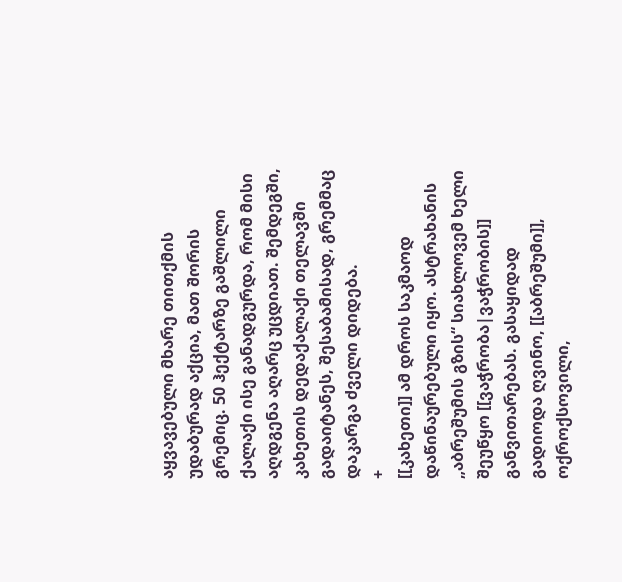აყვავებული მხარე თითქმის უდაბურად აქცია, მათ შორის გრემიც. 50 ჰექტარზე გაშლილი ქალაქი ისე განადგურდა, რომ მისი აღდგენა აღარც უცდიათ. შემდეგში, კახეთის დედაქალაქი თელავში გადაიტანეს, შესაბამისად, გრემმაც დაკარგა ძველი დიდება.
+
[[კახეთი]] ამ დროს საკმაოდ დაწინაურებული იყო. ასტრახანის „აბრეშუმის გზის“ სიახლოვემ ხელი შეუწყო [[ვაჭრობა|ვაჭრობის]] განვითარებას. გასაყიდად გადიოდა ღვინო, [[აბრეშუმი]], ოქროქსოვილი,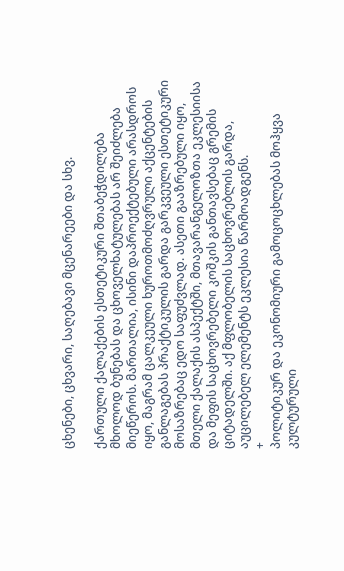ცხენები, ცხვარი, საღებავი მცენარეები და სხვ.

ქართული ქალაქების ესთეტიკური შთაბეჭდილება მხოლოდ ბუნებას და ცხოველხატულებას არ შეიძლება მიეწეროს. მართალია, ისინი დაპროექტებული არასდროს იყო, მაგრამ ცალკეული ხუროთმოძღვრული აქცენტების განლაგებას პრაქტიკულის გარდა გარკვეული ესთეტიკური მოსაზრებაც ედო საფუძვლად. ასეთი გააზრებული იყო, მთელი ქალაქის ასპექტში, მთავარანგელოზთა ეკლესიისა და მეფის საცხოვრებელი კოშკის განთავსებაც გრემის ციტადელში. აქ მფლობელის საცხოვრებლის გარდა, აუცილებელ ელემენტს ეკლესია წარმოადგენს.
+
პოლიტიკურ და ეკონომიური გამოცოცხლებას მოჰყვა კულტურული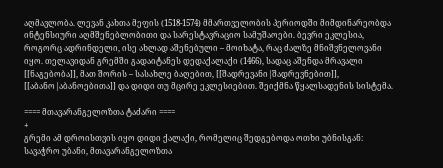აღმავლობა. ლევან კახთა მეფის (1518-1574) მმართველობის პერიოდში მიმდინარეობდა ინტენსიური აღმშენებლობითი და სარესტავრაციო სამუშაოები. ბევრი ეკლესია, როგორც ადრინდელი, ისე ახლად აშენებული – მოიხატა, რაც ძალზე მნიშვნელოვანი იყო. თელავიდან გრემში გადაიტანეს დედაქალაქი (1466), სადაც აშენდა მრავალი [[ნაგებობა]], მათ შორის – სასახლე ბაღებით, [[შადრევანი|შადრევნებით]], [[აბანო|აბანოებითა]] და დიდი თუ მცირე ეკლესიებით. შეიქმნა წყალსადენის სისტემა.

==== მთავარანგელოზთა ტაძარი ====
+
გრემი ამ დროისთვის იყო დიდი ქალაქი, რომელიც შედგებოდა ოთხი უბნისგან: სავაჭრო უბანი, მთავარანგელოზთა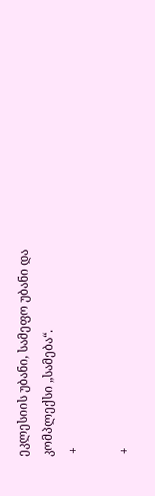ეკლესიის უბანი, სამეფო უბანი და კომპლექსი „სამება“.
 +

 +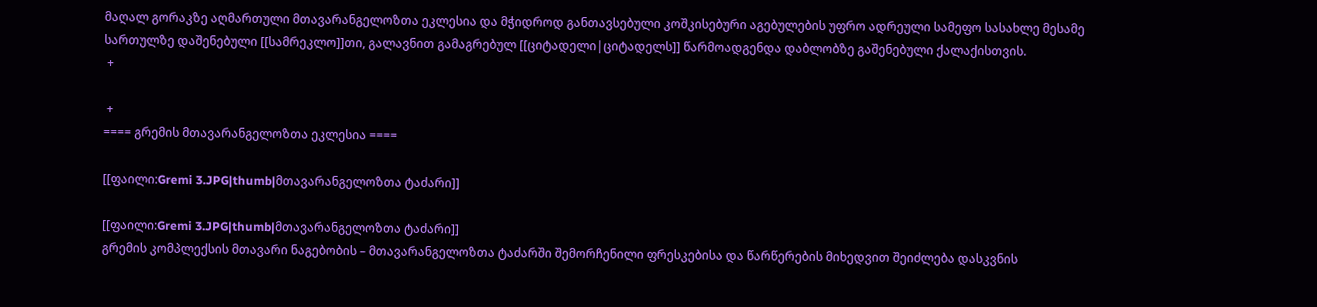მაღალ გორაკზე აღმართული მთავარანგელოზთა ეკლესია და მჭიდროდ განთავსებული კოშკისებური აგებულების უფრო ადრეული სამეფო სასახლე მესამე სართულზე დაშენებული [[სამრეკლო]]თი, გალავნით გამაგრებულ [[ციტადელი|ციტადელს]] წარმოადგენდა დაბლობზე გაშენებული ქალაქისთვის.
 +

 +
==== გრემის მთავარანგელოზთა ეკლესია ====

[[ფაილი:Gremi 3.JPG|thumb|მთავარანგელოზთა ტაძარი]]

[[ფაილი:Gremi 3.JPG|thumb|მთავარანგელოზთა ტაძარი]]
გრემის კომპლექსის მთავარი ნაგებობის – მთავარანგელოზთა ტაძარში შემორჩენილი ფრესკებისა და წარწერების მიხედვით შეიძლება დასკვნის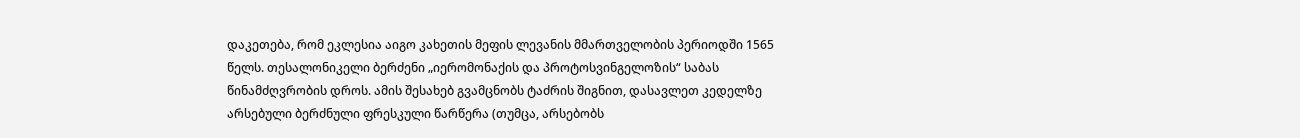დაკეთება, რომ ეკლესია აიგო კახეთის მეფის ლევანის მმართველობის პერიოდში 1565 წელს. თესალონიკელი ბერძენი „იერომონაქის და პროტოსვინგელოზის“ საბას წინამძღვრობის დროს. ამის შესახებ გვამცნობს ტაძრის შიგნით, დასავლეთ კედელზე არსებული ბერძნული ფრესკული წარწერა (თუმცა, არსებობს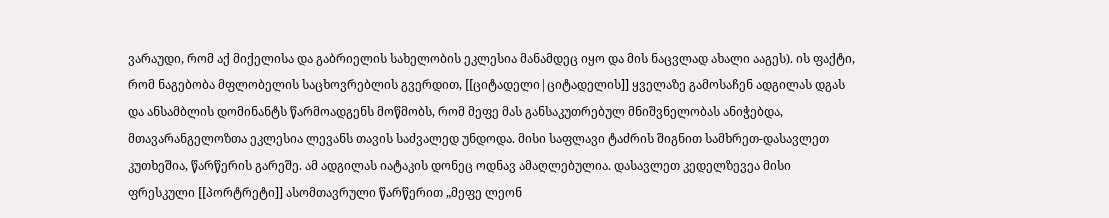ვარაუდი, რომ აქ მიქელისა და გაბრიელის სახელობის ეკლესია მანამდეც იყო და მის ნაცვლად ახალი ააგეს). ის ფაქტი, რომ ნაგებობა მფლობელის საცხოვრებლის გვერდით, [[ციტადელი|ციტადელის]] ყველაზე გამოსაჩენ ადგილას დგას და ანსამბლის დომინანტს წარმოადგენს მოწმობს, რომ მეფე მას განსაკუთრებულ მნიშვნელობას ანიჭებდა, მთავარანგელოზთა ეკლესია ლევანს თავის საძვალედ უნდოდა. მისი საფლავი ტაძრის შიგნით სამხრეთ-დასავლეთ კუთხეშია, წარწერის გარეშე. ამ ადგილას იატაკის დონეც ოდნავ ამაღლებულია. დასავლეთ კედელზევეა მისი ფრესკული [[პორტრეტი]] ასომთავრული წარწერით „მეფე ლეონ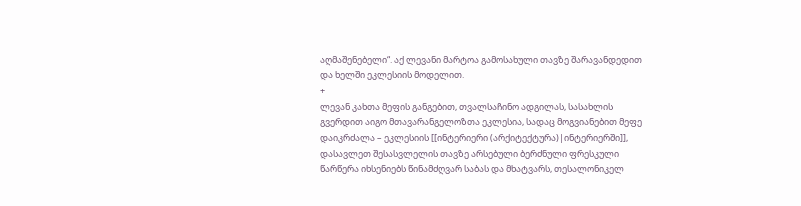აღმაშენებელი“. აქ ლევანი მარტოა გამოსახული თავზე შარავანდედით და ხელში ეკლესიის მოდელით.
+
ლევან კახთა მეფის განგებით, თვალსაჩინო ადგილას, სასახლის გვერდით აიგო მთავარანგელოზთა ეკლესია, სადაც მოგვიანებით მეფე დაიკრძალა – ეკლესიის [[ინტერიერი (არქიტექტურა)|ინტერიერში]], დასავლეთ შესასვლელის თავზე არსებული ბერძნული ფრესკული წარწერა იხსენიებს წინამძღვარ საბას და მხატვარს, თესალონიკელ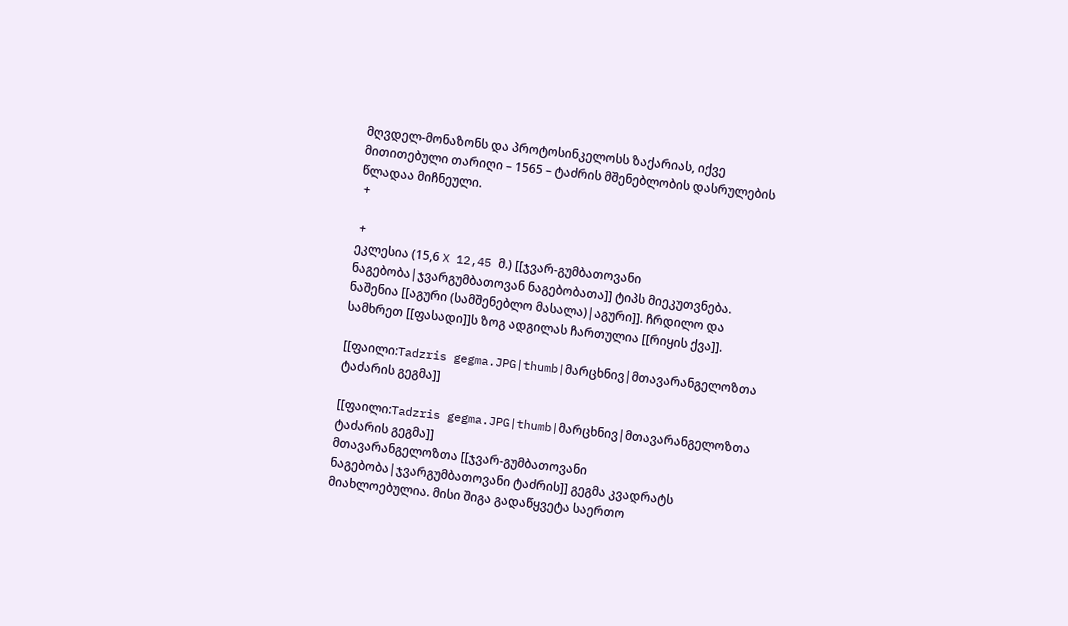მღვდელ-მონაზონს და პროტოსინკელოსს ზაქარიას, იქვე მითითებული თარიღი – 1565 – ტაძრის მშენებლობის დასრულების წლადაა მიჩნეული.
 +

 +
ეკლესია (15,6 X 12,45 მ.) [[ჯვარ-გუმბათოვანი ნაგებობა|ჯვარგუმბათოვან ნაგებობათა]] ტიპს მიეკუთვნება. ნაშენია [[აგური (სამშენებლო მასალა)|აგური]]. ჩრდილო და სამხრეთ [[ფასადი]]ს ზოგ ადგილას ჩართულია [[რიყის ქვა]].

[[ფაილი:Tadzris gegma.JPG|thumb|მარცხნივ|მთავარანგელოზთა ტაძარის გეგმა]]

[[ფაილი:Tadzris gegma.JPG|thumb|მარცხნივ|მთავარანგელოზთა ტაძარის გეგმა]]
მთავარანგელოზთა [[ჯვარ-გუმბათოვანი ნაგებობა|ჯვარგუმბათოვანი ტაძრის]] გეგმა კვადრატს მიახლოებულია. მისი შიგა გადაწყვეტა საერთო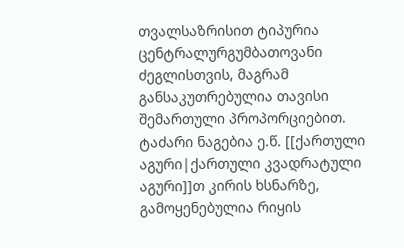თვალსაზრისით ტიპურია ცენტრალურგუმბათოვანი ძეგლისთვის, მაგრამ განსაკუთრებულია თავისი შემართული პროპორციებით. ტაძარი ნაგებია ე.წ. [[ქართული აგური|ქართული კვადრატული აგური]]თ კირის ხსნარზე, გამოყენებულია რიყის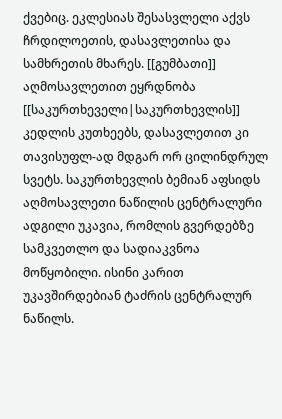ქვებიც. ეკლესიას შესასვლელი აქვს ჩრდილოეთის, დასავლეთისა და სამხრეთის მხარეს. [[გუმბათი]] აღმოსავლეთით ეყრდნობა [[საკურთხეველი|საკურთხევლის]] კედლის კუთხეებს, დასავლეთით კი თავისუფლ-ად მდგარ ორ ცილინდრულ სვეტს. საკურთხევლის ბემიან აფსიდს აღმოსავლეთი ნაწილის ცენტრალური ადგილი უკავია, რომლის გვერდებზე სამკვეთლო და სადიაკვნოა მოწყობილი. ისინი კარით უკავშირდებიან ტაძრის ცენტრალურ ნაწილს.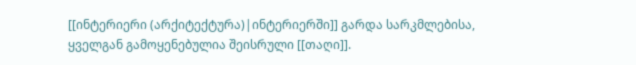[[ინტერიერი (არქიტექტურა)|ინტერიერში]] გარდა სარკმლებისა, ყველგან გამოყენებულია შეისრული [[თაღი]].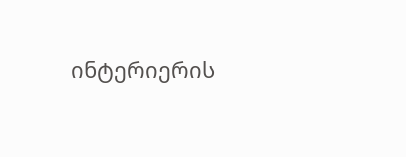ინტერიერის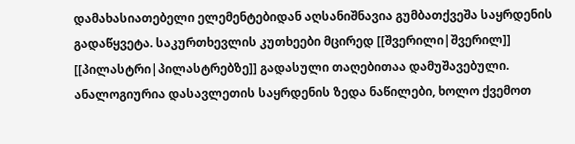დამახასიათებელი ელემენტებიდან აღსანიშნავია გუმბათქვეშა საყრდენის გადაწყვეტა. საკურთხევლის კუთხეები მცირედ [[შვერილი|შვერილ]] [[პილასტრი|პილასტრებზე]] გადასული თაღებითაა დამუშავებული. ანალოგიურია დასავლეთის საყრდენის ზედა ნაწილები, ხოლო ქვემოთ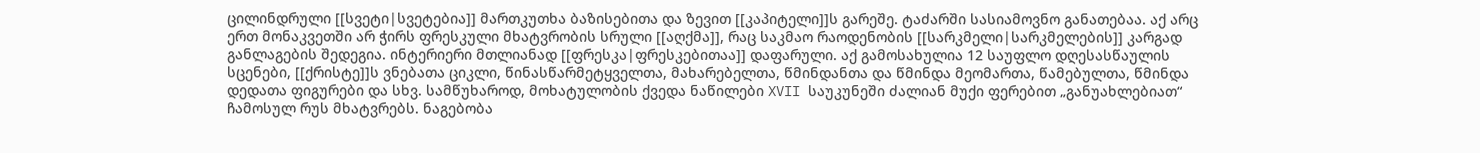ცილინდრული [[სვეტი|სვეტებია]] მართკუთხა ბაზისებითა და ზევით [[კაპიტელი]]ს გარეშე. ტაძარში სასიამოვნო განათებაა. აქ არც ერთ მონაკვეთში არ ჭირს ფრესკული მხატვრობის სრული [[აღქმა]], რაც საკმაო რაოდენობის [[სარკმელი|სარკმელების]] კარგად განლაგების შედეგია. ინტერიერი მთლიანად [[ფრესკა|ფრესკებითაა]] დაფარული. აქ გამოსახულია 12 საუფლო დღესასწაულის სცენები, [[ქრისტე]]ს ვნებათა ციკლი, წინასწარმეტყველთა, მახარებელთა, წმინდანთა და წმინდა მეომართა, წამებულთა, წმინდა დედათა ფიგურები და სხვ. სამწუხაროდ, მოხატულობის ქვედა ნაწილები XVII საუკუნეში ძალიან მუქი ფერებით „განუახლებიათ“ ჩამოსულ რუს მხატვრებს. ნაგებობა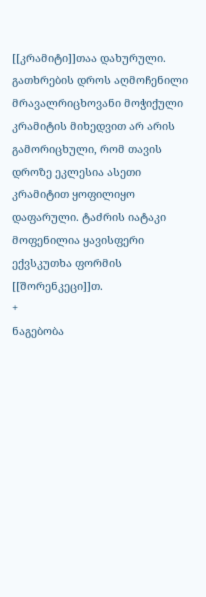[[კრამიტი]]თაა დახურული. გათხრების დროს აღმოჩენილი მრავალრიცხოვანი მოჭიქული კრამიტის მიხედვით არ არის გამორიცხული, რომ თავის დროზე ეკლესია ასეთი კრამიტით ყოფილიყო დაფარული. ტაძრის იატაკი მოფენილია ყავისფერი ექვსკუთხა ფორმის [[შორენკეცი]]თ.
+
ნაგებობა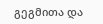გეგმითა და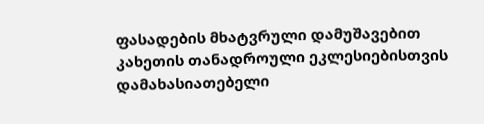ფასადების მხატვრული დამუშავებით კახეთის თანადროული ეკლესიებისთვის დამახასიათებელი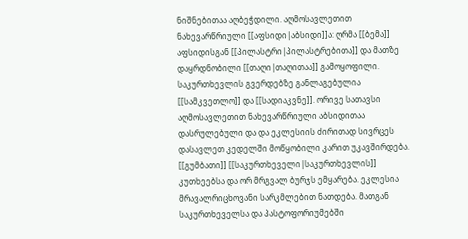ნიშნებითაა აღბეჭდილი. აღმოსავლეთით ნახევარწრიული [[აფსიდი|აბსიდი]]ა: ღრმა [[ბემა]] აფსიდისგან [[პილასტრი|პილასტრებითა]] და მათზე დაყრდნობილი [[თაღი|თაღითაა]] გამოყოფილი. საკურთხევლის გვერდებზე განლაგებულია [[სამკვეთლო]] და [[სადიაკვნე]]. ორივე სათავსი აღმოსავლეთით ნახევარწრიული აბსიდითაა დასრულებული და და ეკლესიის ძირითად სივრცეს დასავლეთ კედელში მოწყობილი კარით უკავშირდება. [[გუმბათი]] [[საკურთხეველი|საკურთხევლის]] კუთხეებსა და ორ მრგვალ ბურჯს ემყარება. ეკლესია მრავალრიცხოვანი სარკმლებით ნათდება. მათგან საკურთხეველსა და პასტოფორიუმებში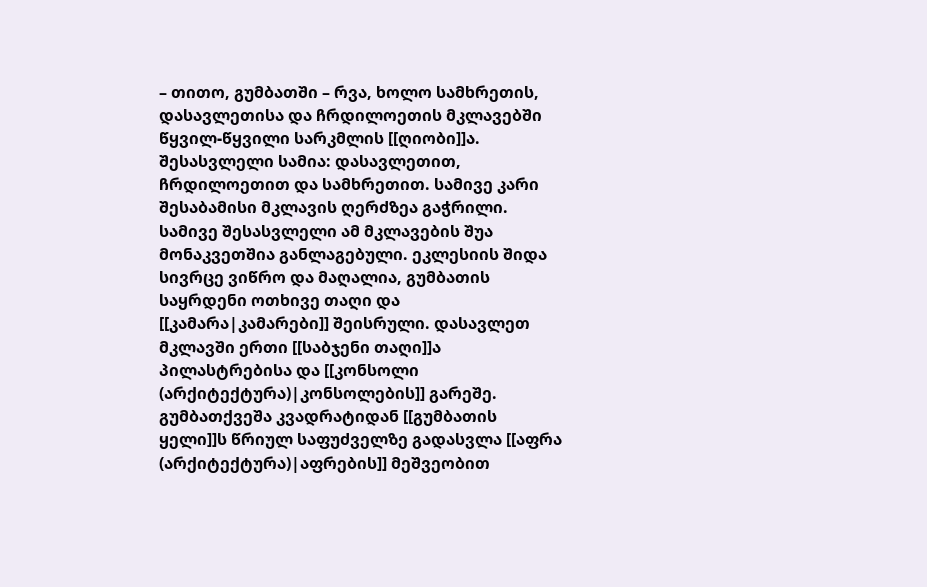– თითო, გუმბათში – რვა, ხოლო სამხრეთის, დასავლეთისა და ჩრდილოეთის მკლავებში წყვილ-წყვილი სარკმლის [[ღიობი]]ა. შესასვლელი სამია: დასავლეთით, ჩრდილოეთით და სამხრეთით. სამივე კარი შესაბამისი მკლავის ღერძზეა გაჭრილი. სამივე შესასვლელი ამ მკლავების შუა მონაკვეთშია განლაგებული. ეკლესიის შიდა სივრცე ვიწრო და მაღალია, გუმბათის საყრდენი ოთხივე თაღი და [[კამარა|კამარები]] შეისრული. დასავლეთ მკლავში ერთი [[საბჯენი თაღი]]ა პილასტრებისა და [[კონსოლი (არქიტექტურა)|კონსოლების]] გარეშე. გუმბათქვეშა კვადრატიდან [[გუმბათის ყელი]]ს წრიულ საფუძველზე გადასვლა [[აფრა (არქიტექტურა)|აფრების]] მეშვეობით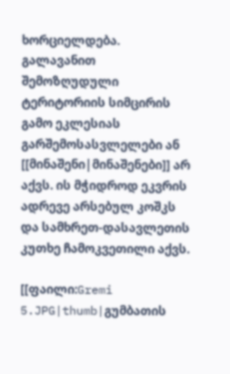ხორციელდება. გალავანით შემოზღუდული ტერიტორიის სიმცირის გამო ეკლესიას გარშემოსასვლელები ან [[მინაშენი|მინაშენები]] არ აქვს. ის მჭიდროდ ეკვრის ადრევე არსებულ კოშკს და სამხრეთ-დასავლეთის კუთხე ჩამოკვეთილი აქვს.

[[ფაილი:Gremi 5.JPG|thumb|გუმბათის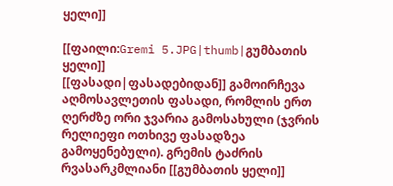ყელი]]

[[ფაილი:Gremi 5.JPG|thumb|გუმბათის ყელი]]
[[ფასადი|ფასადებიდან]] გამოირჩევა აღმოსავლეთის ფასადი, რომლის ერთ ღერძზე ორი ჯვარია გამოსახული (ჯვრის რელიეფი ოთხივე ფასადზეა გამოყენებული). გრემის ტაძრის რვასარკმლიანი [[გუმბათის ყელი]]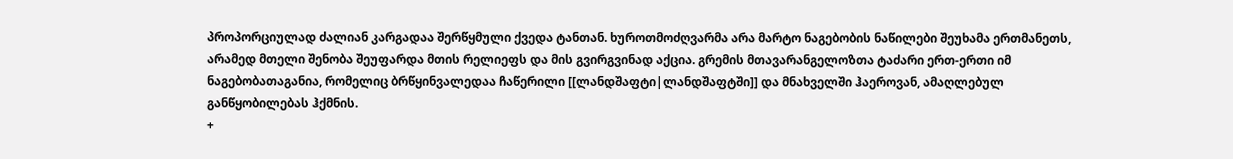პროპორციულად ძალიან კარგადაა შერწყმული ქვედა ტანთან. ხუროთმოძღვარმა არა მარტო ნაგებობის ნაწილები შეუხამა ერთმანეთს, არამედ მთელი შენობა შეუფარდა მთის რელიეფს და მის გვირგვინად აქცია. გრემის მთავარანგელოზთა ტაძარი ერთ-ერთი იმ ნაგებობათაგანია, რომელიც ბრწყინვალედაა ჩაწერილი [[ლანდშაფტი|ლანდშაფტში]] და მნახველში ჰაეროვან, ამაღლებულ განწყობილებას ჰქმნის.
+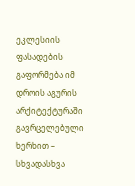ეკლესიის ფასადების გაფორმება იმ დროის აგურის არქიტექტურაში გავრცელებული ხერხით – სხვადასხვა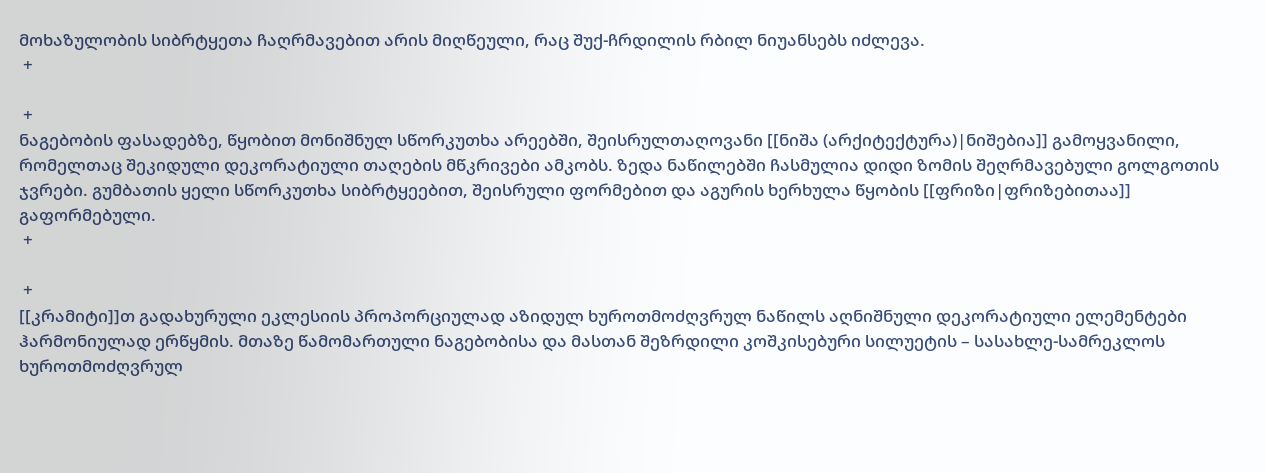მოხაზულობის სიბრტყეთა ჩაღრმავებით არის მიღწეული, რაც შუქ-ჩრდილის რბილ ნიუანსებს იძლევა.
 +

 +
ნაგებობის ფასადებზე, წყობით მონიშნულ სწორკუთხა არეებში, შეისრულთაღოვანი [[ნიშა (არქიტექტურა)|ნიშებია]] გამოყვანილი, რომელთაც შეკიდული დეკორატიული თაღების მწკრივები ამკობს. ზედა ნაწილებში ჩასმულია დიდი ზომის შეღრმავებული გოლგოთის ჯვრები. გუმბათის ყელი სწორკუთხა სიბრტყეებით, შეისრული ფორმებით და აგურის ხერხულა წყობის [[ფრიზი|ფრიზებითაა]] გაფორმებული.
 +

 +
[[კრამიტი]]თ გადახურული ეკლესიის პროპორციულად აზიდულ ხუროთმოძღვრულ ნაწილს აღნიშნული დეკორატიული ელემენტები ჰარმონიულად ერწყმის. მთაზე წამომართული ნაგებობისა და მასთან შეზრდილი კოშკისებური სილუეტის – სასახლე-სამრეკლოს ხუროთმოძღვრულ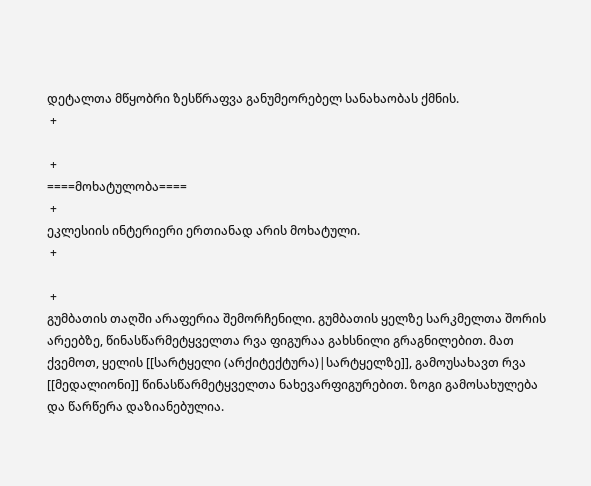დეტალთა მწყობრი ზესწრაფვა განუმეორებელ სანახაობას ქმნის.
 +

 +
====მოხატულობა====
 +
ეკლესიის ინტერიერი ერთიანად არის მოხატული.
 +

 +
გუმბათის თაღში არაფერია შემორჩენილი. გუმბათის ყელზე სარკმელთა შორის არეებზე, წინასწარმეტყველთა რვა ფიგურაა გახსნილი გრაგნილებით. მათ ქვემოთ, ყელის [[სარტყელი (არქიტექტურა)|სარტყელზე]], გამოუსახავთ რვა [[მედალიონი]] წინასწარმეტყველთა ნახევარფიგურებით. ზოგი გამოსახულება და წარწერა დაზიანებულია.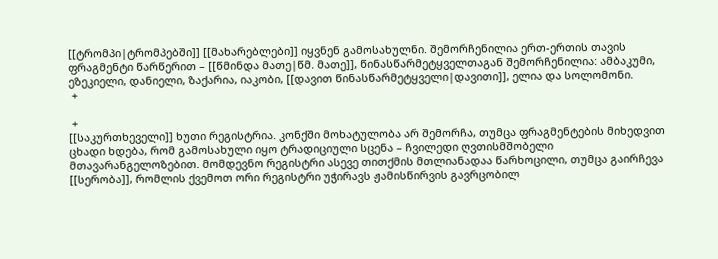[[ტრომპი|ტრომპებში]] [[მახარებლები]] იყვნენ გამოსახულნი. შემორჩენილია ერთ-ერთის თავის ფრაგმენტი წარწერით – [[წმინდა მათე|წმ. მათე]], წინასწარმეტყველთაგან შემორჩენილია: ამბაკუმი, ეზეკიელი, დანიელი, ზაქარია, იაკობი, [[დავით წინასწარმეტყველი|დავითი]], ელია და სოლომონი.
 +

 +
[[საკურთხეველი]] ხუთი რეგისტრია. კონქში მოხატულობა არ შემორჩა, თუმცა ფრაგმენტების მიხედვით ცხადი ხდება, რომ გამოსახული იყო ტრადიციული სცენა – ჩვილედი ღვთისმშობელი მთავარანგელოზებით. მომდევნო რეგისტრი ასევე თითქმის მთლიანადაა წარხოცილი, თუმცა გაირჩევა [[სერობა]], რომლის ქვემოთ ორი რეგისტრი უჭირავს ჟამისწირვის გავრცობილ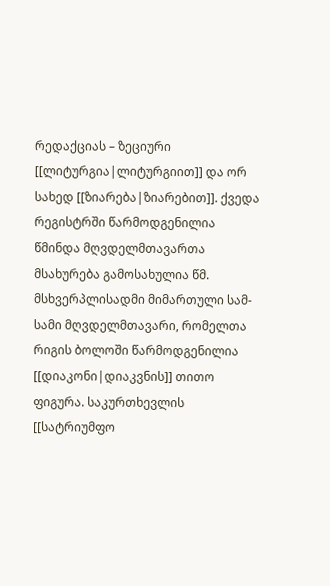რედაქციას – ზეციური [[ლიტურგია|ლიტურგიით]] და ორ სახედ [[ზიარება|ზიარებით]]. ქვედა რეგისტრში წარმოდგენილია წმინდა მღვდელმთავართა მსახურება გამოსახულია წმ. მსხვერპლისადმი მიმართული სამ-სამი მღვდელმთავარი, რომელთა რიგის ბოლოში წარმოდგენილია [[დიაკონი|დიაკვნის]] თითო ფიგურა. საკურთხევლის [[სატრიუმფო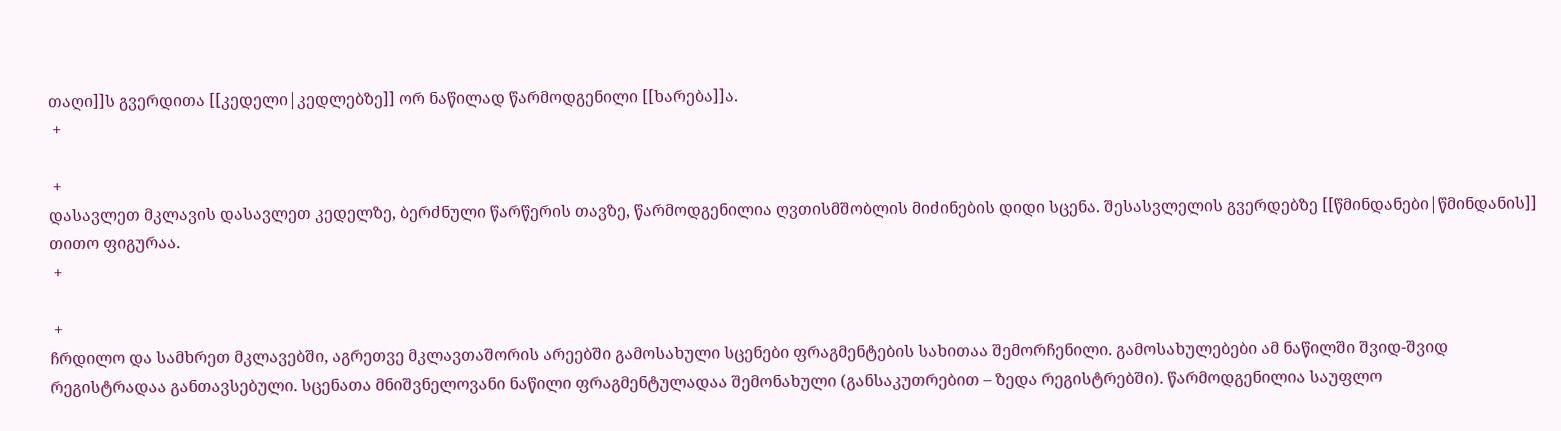თაღი]]ს გვერდითა [[კედელი|კედლებზე]] ორ ნაწილად წარმოდგენილი [[ხარება]]ა.
 +

 +
დასავლეთ მკლავის დასავლეთ კედელზე, ბერძნული წარწერის თავზე, წარმოდგენილია ღვთისმშობლის მიძინების დიდი სცენა. შესასვლელის გვერდებზე [[წმინდანები|წმინდანის]] თითო ფიგურაა.
 +

 +
ჩრდილო და სამხრეთ მკლავებში, აგრეთვე მკლავთაშორის არეებში გამოსახული სცენები ფრაგმენტების სახითაა შემორჩენილი. გამოსახულებები ამ ნაწილში შვიდ-შვიდ რეგისტრადაა განთავსებული. სცენათა მნიშვნელოვანი ნაწილი ფრაგმენტულადაა შემონახული (განსაკუთრებით – ზედა რეგისტრებში). წარმოდგენილია საუფლო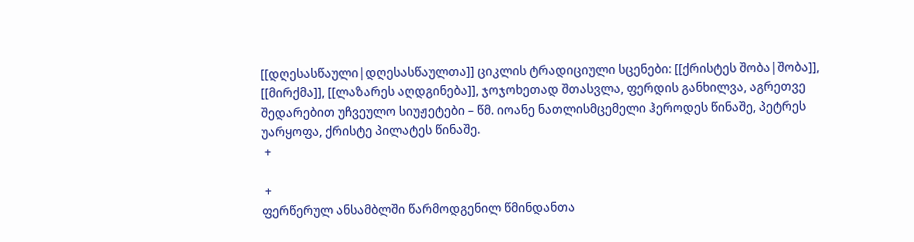[[დღესასწაული|დღესასწაულთა]] ციკლის ტრადიციული სცენები: [[ქრისტეს შობა|შობა]], [[მირქმა]], [[ლაზარეს აღდგინება]], ჯოჯოხეთად შთასვლა, ფერდის განხილვა, აგრეთვე შედარებით უჩვეულო სიუჟეტები – წმ. იოანე ნათლისმცემელი ჰეროდეს წინაშე, პეტრეს უარყოფა, ქრისტე პილატეს წინაშე.
 +

 +
ფერწერულ ანსამბლში წარმოდგენილ წმინდანთა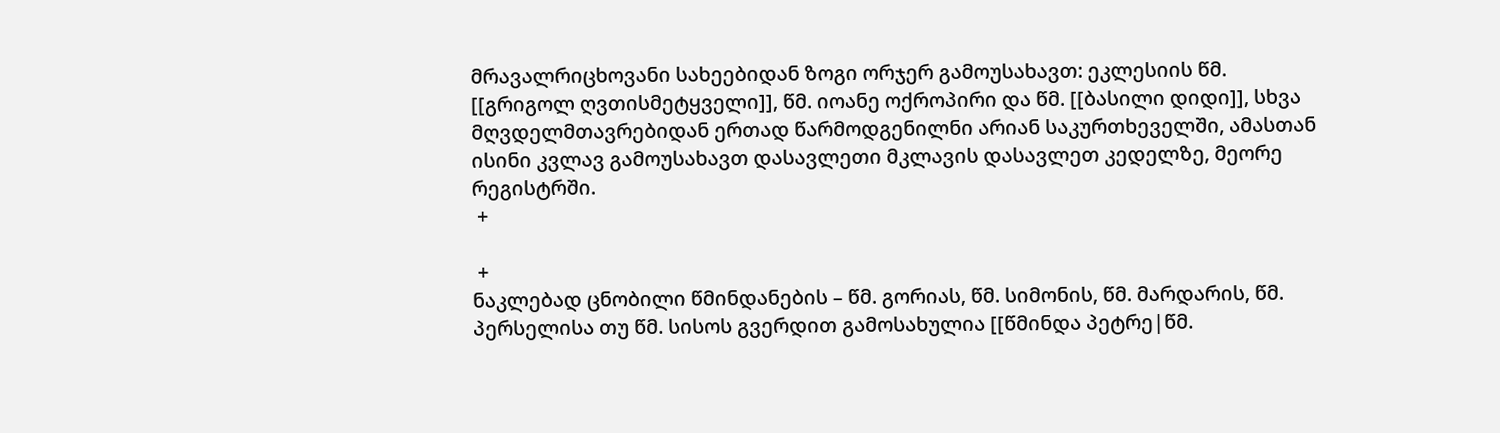მრავალრიცხოვანი სახეებიდან ზოგი ორჯერ გამოუსახავთ: ეკლესიის წმ. [[გრიგოლ ღვთისმეტყველი]], წმ. იოანე ოქროპირი და წმ. [[ბასილი დიდი]], სხვა მღვდელმთავრებიდან ერთად წარმოდგენილნი არიან საკურთხეველში, ამასთან ისინი კვლავ გამოუსახავთ დასავლეთი მკლავის დასავლეთ კედელზე, მეორე რეგისტრში.
 +

 +
ნაკლებად ცნობილი წმინდანების – წმ. გორიას, წმ. სიმონის, წმ. მარდარის, წმ. პერსელისა თუ წმ. სისოს გვერდით გამოსახულია [[წმინდა პეტრე|წმ.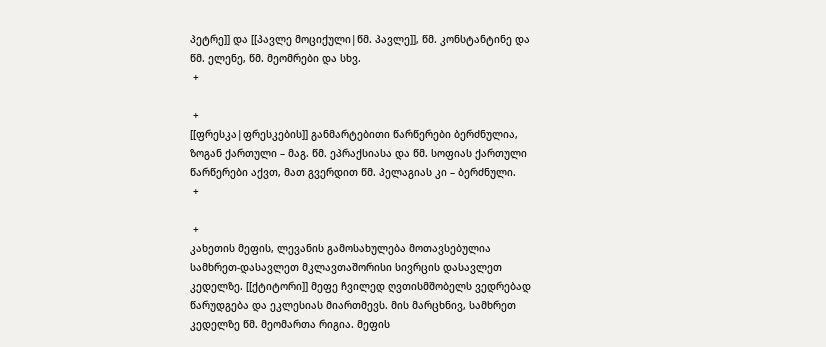პეტრე]] და [[პავლე მოციქული|წმ. პავლე]], წმ. კონსტანტინე და წმ. ელენე, წმ. მეომრები და სხვ.
 +

 +
[[ფრესკა|ფრესკების]] განმარტებითი წარწერები ბერძნულია, ზოგან ქართული – მაგ. წმ. ეპრაქსიასა და წმ. სოფიას ქართული წარწერები აქვთ, მათ გვერდით წმ. პელაგიას კი – ბერძნული.
 +

 +
კახეთის მეფის, ლევანის გამოსახულება მოთავსებულია სამხრეთ-დასავლეთ მკლავთაშორისი სივრცის დასავლეთ კედელზე. [[ქტიტორი]] მეფე ჩვილედ ღვთისმშობელს ვედრებად წარუდგება და ეკლესიას მიართმევს. მის მარცხნივ, სამხრეთ კედელზე წმ. მეომართა რიგია. მეფის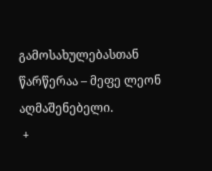გამოსახულებასთან წარწერაა – მეფე ლეონ აღმაშენებელი.
 +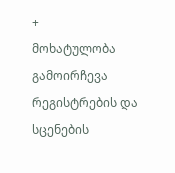+
მოხატულობა გამოირჩევა რეგისტრების და სცენების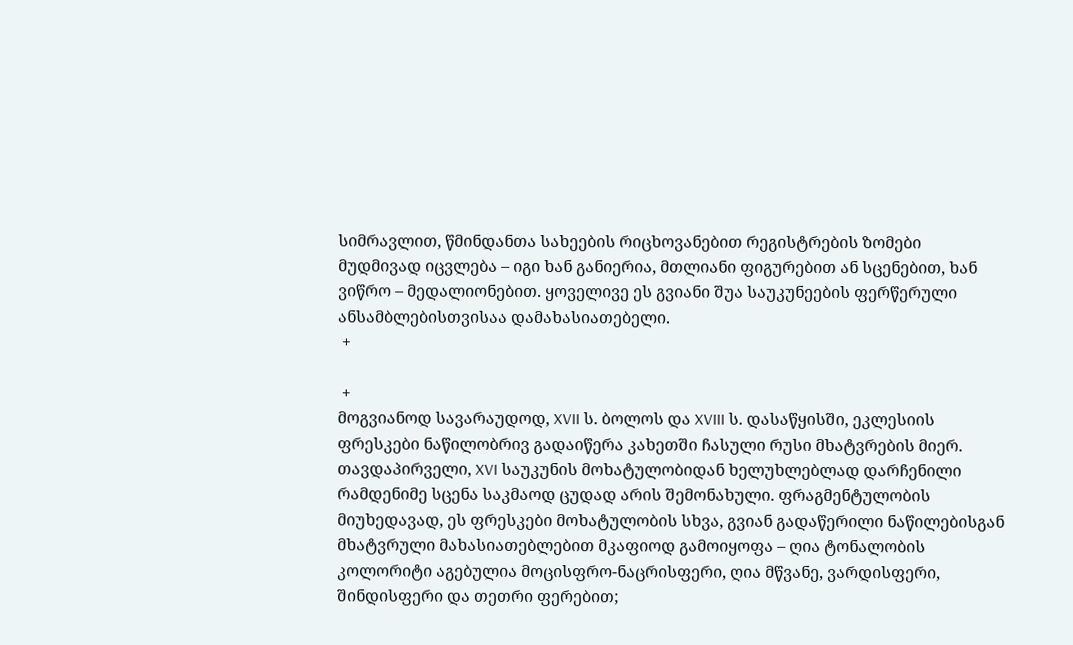სიმრავლით, წმინდანთა სახეების რიცხოვანებით რეგისტრების ზომები მუდმივად იცვლება – იგი ხან განიერია, მთლიანი ფიგურებით ან სცენებით, ხან ვიწრო – მედალიონებით. ყოველივე ეს გვიანი შუა საუკუნეების ფერწერული ანსამბლებისთვისაა დამახასიათებელი.
 +

 +
მოგვიანოდ სავარაუდოდ, XVII ს. ბოლოს და XVIII ს. დასაწყისში, ეკლესიის ფრესკები ნაწილობრივ გადაიწერა კახეთში ჩასული რუსი მხატვრების მიერ. თავდაპირველი, XVI საუკუნის მოხატულობიდან ხელუხლებლად დარჩენილი რამდენიმე სცენა საკმაოდ ცუდად არის შემონახული. ფრაგმენტულობის მიუხედავად, ეს ფრესკები მოხატულობის სხვა, გვიან გადაწერილი ნაწილებისგან მხატვრული მახასიათებლებით მკაფიოდ გამოიყოფა – ღია ტონალობის კოლორიტი აგებულია მოცისფრო-ნაცრისფერი, ღია მწვანე, ვარდისფერი, შინდისფერი და თეთრი ფერებით;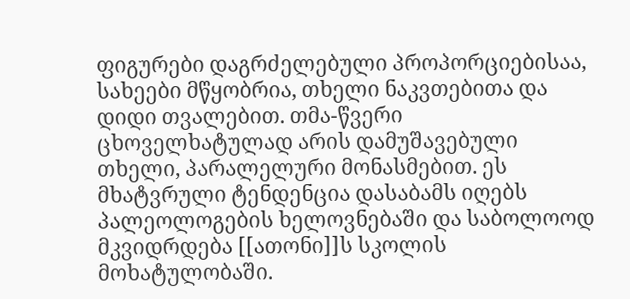ფიგურები დაგრძელებული პროპორციებისაა, სახეები მწყობრია, თხელი ნაკვთებითა და დიდი თვალებით. თმა-წვერი ცხოველხატულად არის დამუშავებული თხელი, პარალელური მონასმებით. ეს მხატვრული ტენდენცია დასაბამს იღებს პალეოლოგების ხელოვნებაში და საბოლოოდ მკვიდრდება [[ათონი]]ს სკოლის მოხატულობაში.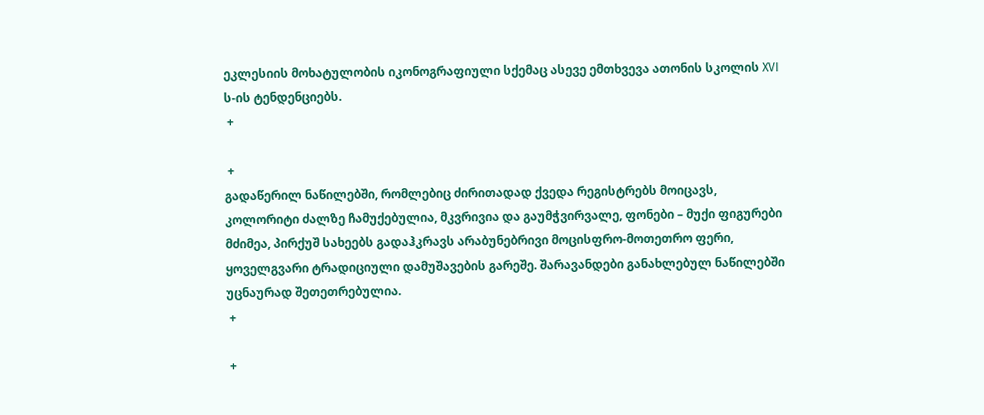ეკლესიის მოხატულობის იკონოგრაფიული სქემაც ასევე ემთხვევა ათონის სკოლის XVI ს-ის ტენდენციებს.
 +

 +
გადაწერილ ნაწილებში, რომლებიც ძირითადად ქვედა რეგისტრებს მოიცავს, კოლორიტი ძალზე ჩამუქებულია, მკვრივია და გაუმჭვირვალე, ფონები – მუქი ფიგურები მძიმეა, პირქუშ სახეებს გადაჰკრავს არაბუნებრივი მოცისფრო-მოთეთრო ფერი, ყოველგვარი ტრადიციული დამუშავების გარეშე. შარავანდები განახლებულ ნაწილებში უცნაურად შეთეთრებულია.
 +

 +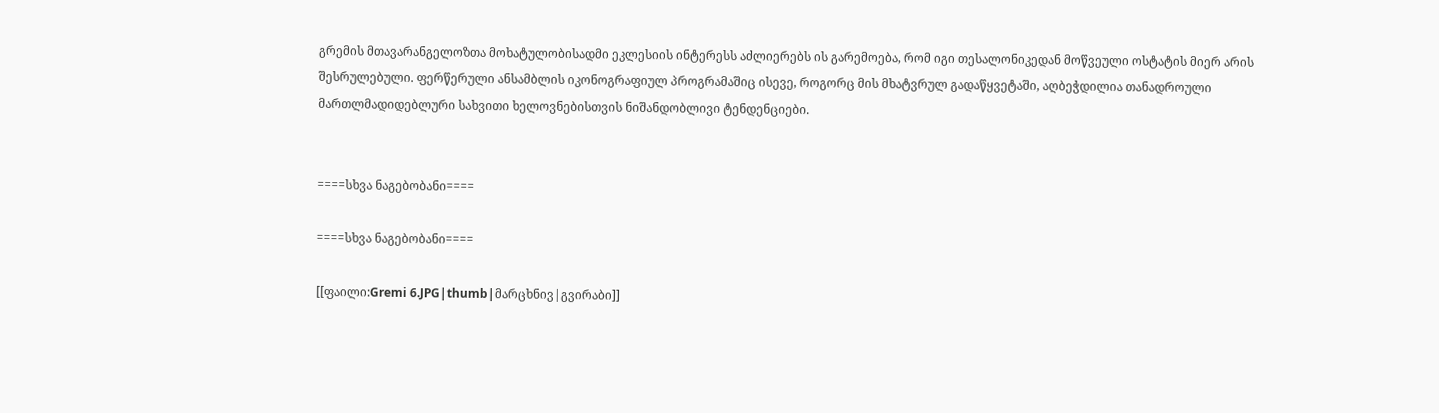გრემის მთავარანგელოზთა მოხატულობისადმი ეკლესიის ინტერესს აძლიერებს ის გარემოება, რომ იგი თესალონიკედან მოწვეული ოსტატის მიერ არის შესრულებული. ფერწერული ანსამბლის იკონოგრაფიულ პროგრამაშიც ისევე, როგორც მის მხატვრულ გადაწყვეტაში, აღბეჭდილია თანადროული მართლმადიდებლური სახვითი ხელოვნებისთვის ნიშანდობლივი ტენდენციები.


====სხვა ნაგებობანი====

====სხვა ნაგებობანი====

[[ფაილი:Gremi 6.JPG|thumb|მარცხნივ|გვირაბი]]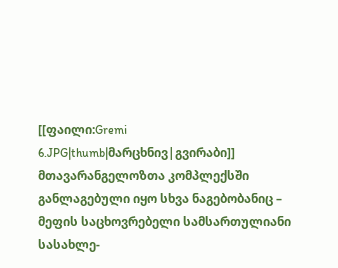[[ფაილი:Gremi 6.JPG|thumb|მარცხნივ|გვირაბი]]
მთავარანგელოზთა კომპლექსში განლაგებული იყო სხვა ნაგებობანიც – მეფის საცხოვრებელი სამსართულიანი სასახლე-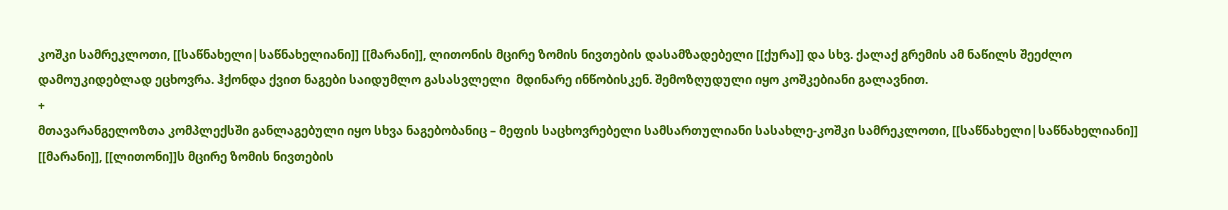კოშკი სამრეკლოთი, [[საწნახელი|საწნახელიანი]] [[მარანი]], ლითონის მცირე ზომის ნივთების დასამზადებელი [[ქურა]] და სხვ. ქალაქ გრემის ამ ნაწილს შეეძლო დამოუკიდებლად ეცხოვრა. ჰქონდა ქვით ნაგები საიდუმლო გასასვლელი  მდინარე ინწობისკენ. შემოზღუდული იყო კოშკებიანი გალავნით.
+
მთავარანგელოზთა კომპლექსში განლაგებული იყო სხვა ნაგებობანიც – მეფის საცხოვრებელი სამსართულიანი სასახლე-კოშკი სამრეკლოთი, [[საწნახელი|საწნახელიანი]] [[მარანი]], [[ლითონი]]ს მცირე ზომის ნივთების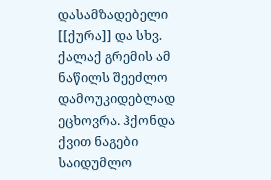დასამზადებელი [[ქურა]] და სხვ. ქალაქ გრემის ამ ნაწილს შეეძლო დამოუკიდებლად ეცხოვრა. ჰქონდა ქვით ნაგები საიდუმლო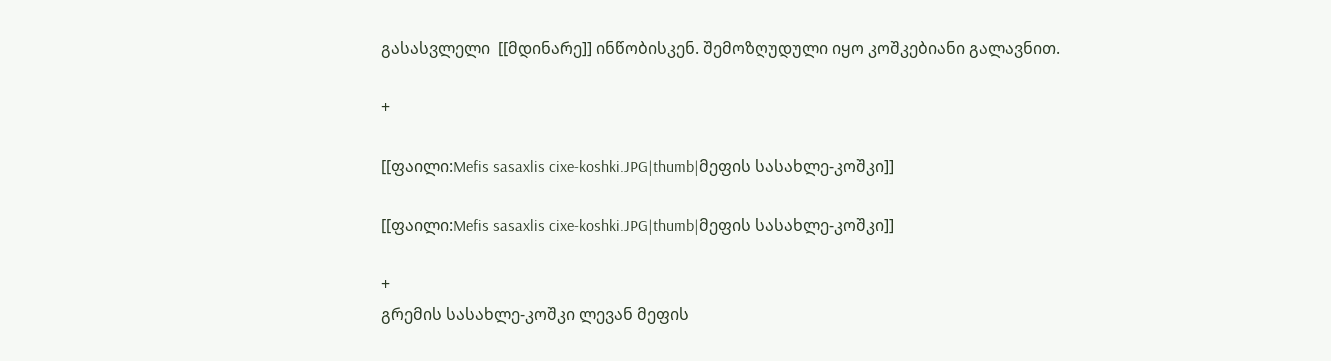გასასვლელი  [[მდინარე]] ინწობისკენ. შემოზღუდული იყო კოშკებიანი გალავნით.

+

[[ფაილი:Mefis sasaxlis cixe-koshki.JPG|thumb|მეფის სასახლე-კოშკი]]

[[ფაილი:Mefis sasaxlis cixe-koshki.JPG|thumb|მეფის სასახლე-კოშკი]]

+
გრემის სასახლე-კოშკი ლევან მეფის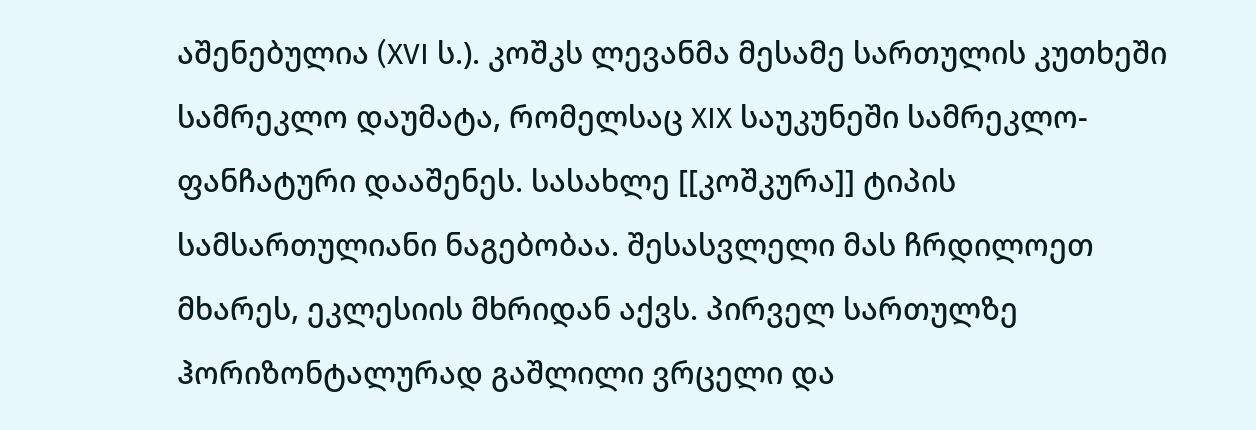აშენებულია (XVI ს.). კოშკს ლევანმა მესამე სართულის კუთხეში სამრეკლო დაუმატა, რომელსაც XIX საუკუნეში სამრეკლო-ფანჩატური დააშენეს. სასახლე [[კოშკურა]] ტიპის სამსართულიანი ნაგებობაა. შესასვლელი მას ჩრდილოეთ მხარეს, ეკლესიის მხრიდან აქვს. პირველ სართულზე ჰორიზონტალურად გაშლილი ვრცელი და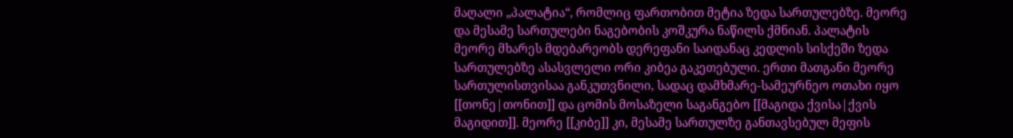მაღალი „პალატია“, რომლიც ფართობით მეტია ზედა სართულებზე. მეორე და მესამე სართულები ნაგებობის კოშკურა ნაწილს ქმნიან. პალატის მეორე მხარეს მდებარეობს დერეფანი საიდანაც კედლის სისქეში ზედა სართულებზე ასასვლელი ორი კიბეა გაკეთებული. ერთი მათგანი მეორე სართულისთვისაა განკუთვნილი, სადაც დამხმარე-სამეურნეო ოთახი იყო [[თონე|თონით]] და ცომის მოსაზელი საგანგებო [[მაგიდა ქვისა|ქვის მაგიდით]]. მეორე [[კიბე]] კი, მესამე სართულზე განთავსებულ მეფის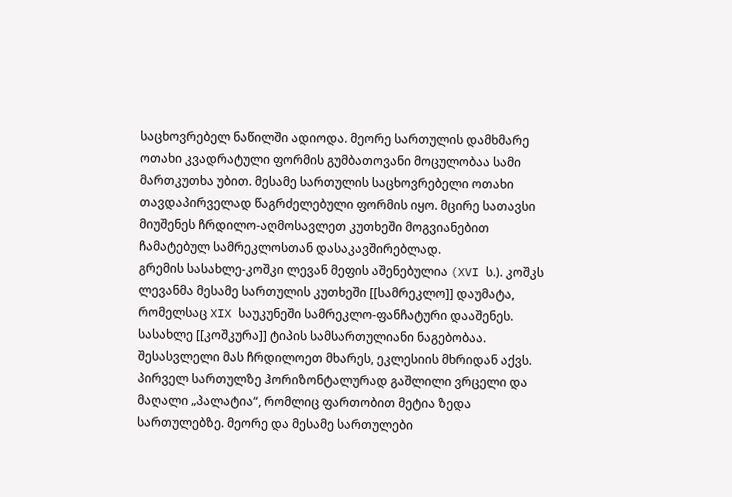საცხოვრებელ ნაწილში ადიოდა. მეორე სართულის დამხმარე ოთახი კვადრატული ფორმის გუმბათოვანი მოცულობაა სამი მართკუთხა უბით. მესამე სართულის საცხოვრებელი ოთახი თავდაპირველად წაგრძელებული ფორმის იყო. მცირე სათავსი მიუშენეს ჩრდილო-აღმოსავლეთ კუთხეში მოგვიანებით ჩამატებულ სამრეკლოსთან დასაკავშირებლად.
გრემის სასახლე-კოშკი ლევან მეფის აშენებულია (XVI ს.). კოშკს ლევანმა მესამე სართულის კუთხეში [[სამრეკლო]] დაუმატა, რომელსაც XIX საუკუნეში სამრეკლო-ფანჩატური დააშენეს. სასახლე [[კოშკურა]] ტიპის სამსართულიანი ნაგებობაა. შესასვლელი მას ჩრდილოეთ მხარეს, ეკლესიის მხრიდან აქვს. პირველ სართულზე ჰორიზონტალურად გაშლილი ვრცელი და მაღალი „პალატია“, რომლიც ფართობით მეტია ზედა სართულებზე. მეორე და მესამე სართულები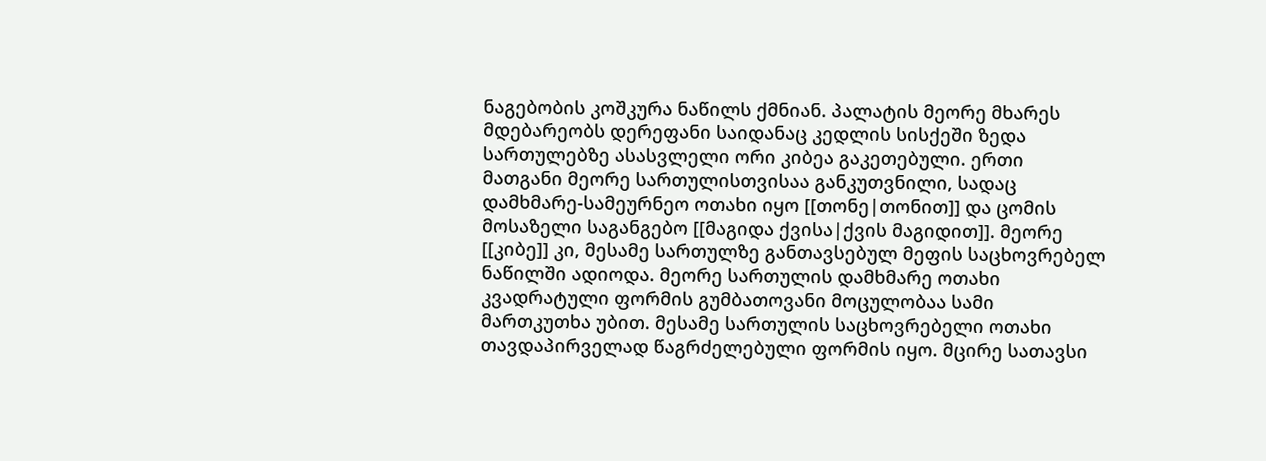ნაგებობის კოშკურა ნაწილს ქმნიან. პალატის მეორე მხარეს მდებარეობს დერეფანი საიდანაც კედლის სისქეში ზედა სართულებზე ასასვლელი ორი კიბეა გაკეთებული. ერთი მათგანი მეორე სართულისთვისაა განკუთვნილი, სადაც დამხმარე-სამეურნეო ოთახი იყო [[თონე|თონით]] და ცომის მოსაზელი საგანგებო [[მაგიდა ქვისა|ქვის მაგიდით]]. მეორე [[კიბე]] კი, მესამე სართულზე განთავსებულ მეფის საცხოვრებელ ნაწილში ადიოდა. მეორე სართულის დამხმარე ოთახი კვადრატული ფორმის გუმბათოვანი მოცულობაა სამი მართკუთხა უბით. მესამე სართულის საცხოვრებელი ოთახი თავდაპირველად წაგრძელებული ფორმის იყო. მცირე სათავსი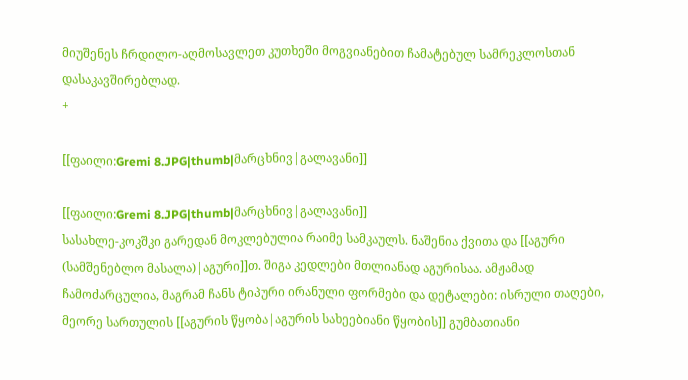მიუშენეს ჩრდილო-აღმოსავლეთ კუთხეში მოგვიანებით ჩამატებულ სამრეკლოსთან დასაკავშირებლად.
+

[[ფაილი:Gremi 8.JPG|thumb|მარცხნივ|გალავანი]]

[[ფაილი:Gremi 8.JPG|thumb|მარცხნივ|გალავანი]]
სასახლე-კოკშკი გარედან მოკლებულია რაიმე სამკაულს. ნაშენია ქვითა და [[აგური (სამშენებლო მასალა)|აგური]]თ. შიგა კედლები მთლიანად აგურისაა. ამჟამად ჩამოძარცულია, მაგრამ ჩანს ტიპური ირანული ფორმები და დეტალები: ისრული თაღები, მეორე სართულის [[აგურის წყობა|აგურის სახეებიანი წყობის]] გუმბათიანი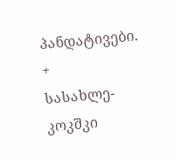პანდატივები.
+
სასახლე-კოკშკი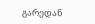გარედან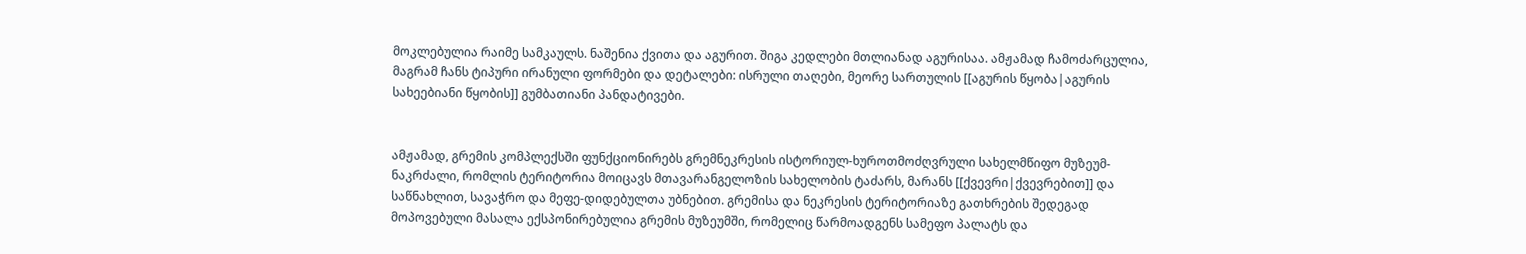მოკლებულია რაიმე სამკაულს. ნაშენია ქვითა და აგურით. შიგა კედლები მთლიანად აგურისაა. ამჟამად ჩამოძარცულია, მაგრამ ჩანს ტიპური ირანული ფორმები და დეტალები: ისრული თაღები, მეორე სართულის [[აგურის წყობა|აგურის სახეებიანი წყობის]] გუმბათიანი პანდატივები.


ამჟამად, გრემის კომპლექსში ფუნქციონირებს გრემნეკრესის ისტორიულ-ხუროთმოძღვრული სახელმწიფო მუზეუმ-ნაკრძალი, რომლის ტერიტორია მოიცავს მთავარანგელოზის სახელობის ტაძარს, მარანს [[ქვევრი|ქვევრებით]] და საწნახლით, სავაჭრო და მეფე-დიდებულთა უბნებით. გრემისა და ნეკრესის ტერიტორიაზე გათხრების შედეგად მოპოვებული მასალა ექსპონირებულია გრემის მუზეუმში, რომელიც წარმოადგენს სამეფო პალატს და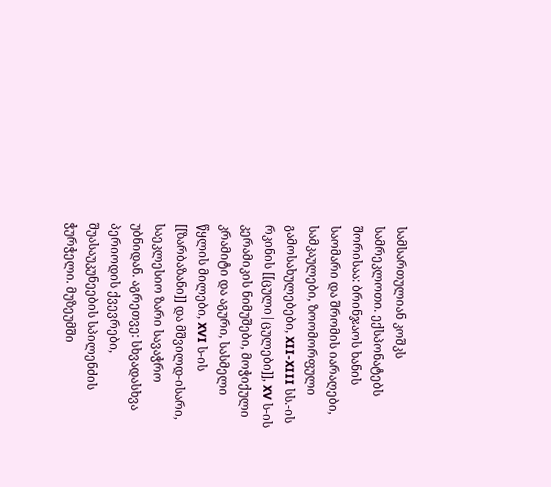სამსართულიან კოშკს სამრეკლოთი. ექსპონატებს შორისაა: ბრინჯაოს ხანის საომარი და შრომის იარაღები, სამკაულები, ზოომორფული გამოსახულებები, XII-XIII სს.-ის რკინის [[ცული|ცულები]], XV ს-ის კერამიკის ნიმუშები, მოჭიქული კრამიტი და აგური, სასმელი წყლის მილები, XVI ს-ის [[ზარბაზანი]] და მშვილდ-ისარი, საეკლესიო ზარი სავაჭრო უბნიდან. აგრეთვე: სხვადასხვა პერიოდის ქვევრები, შუასაუკუნეების სპილენძის ჭურჭელი. მუზეუმში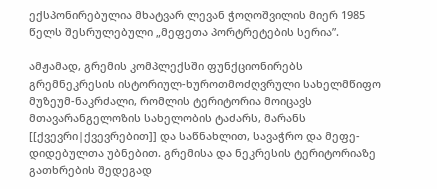ექსპონირებულია მხატვარ ლევან ჭოღოშვილის მიერ 1985 წელს შესრულებული „მეფეთა პორტრეტების სერია”.

ამჟამად, გრემის კომპლექსში ფუნქციონირებს გრემნეკრესის ისტორიულ-ხუროთმოძღვრული სახელმწიფო მუზეუმ-ნაკრძალი, რომლის ტერიტორია მოიცავს მთავარანგელოზის სახელობის ტაძარს, მარანს [[ქვევრი|ქვევრებით]] და საწნახლით, სავაჭრო და მეფე-დიდებულთა უბნებით. გრემისა და ნეკრესის ტერიტორიაზე გათხრების შედეგად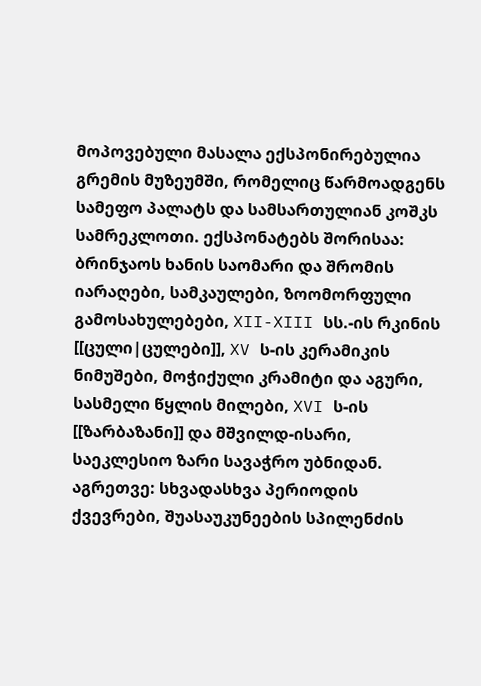მოპოვებული მასალა ექსპონირებულია გრემის მუზეუმში, რომელიც წარმოადგენს სამეფო პალატს და სამსართულიან კოშკს სამრეკლოთი. ექსპონატებს შორისაა: ბრინჯაოს ხანის საომარი და შრომის იარაღები, სამკაულები, ზოომორფული გამოსახულებები, XII-XIII სს.-ის რკინის [[ცული|ცულები]], XV ს-ის კერამიკის ნიმუშები, მოჭიქული კრამიტი და აგური, სასმელი წყლის მილები, XVI ს-ის [[ზარბაზანი]] და მშვილდ-ისარი, საეკლესიო ზარი სავაჭრო უბნიდან. აგრეთვე: სხვადასხვა პერიოდის ქვევრები, შუასაუკუნეების სპილენძის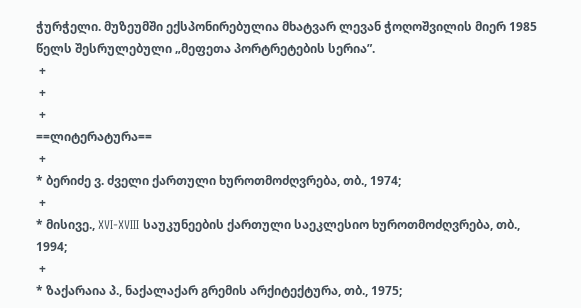ჭურჭელი. მუზეუმში ექსპონირებულია მხატვარ ლევან ჭოღოშვილის მიერ 1985 წელს შესრულებული „მეფეთა პორტრეტების სერია”.
 +
 +
 +
==ლიტერატურა==
 +
* ბერიძე ვ. ძველი ქართული ხუროთმოძღვრება, თბ., 1974;
 +
* მისივე., XVI-XVIII საუკუნეების ქართული საეკლესიო ხუროთმოძღვრება, თბ., 1994;
 +
* ზაქარაია პ., ნაქალაქარ გრემის არქიტექტურა, თბ., 1975;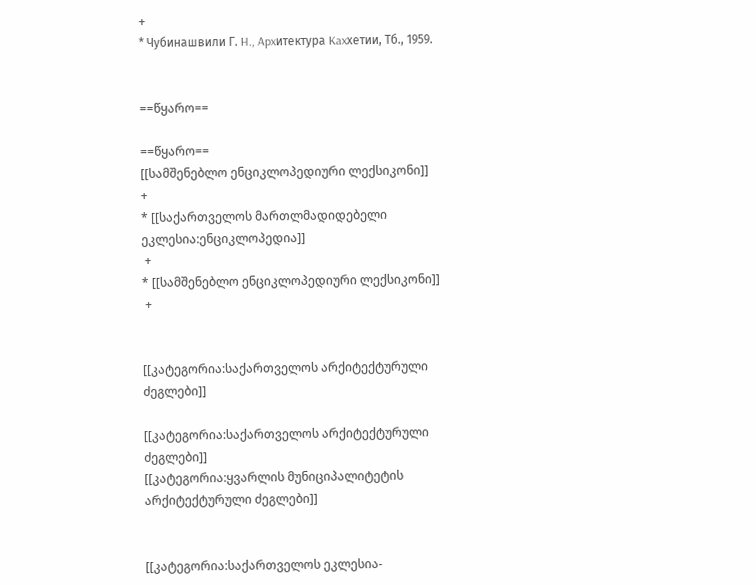+
* Чубинашвили Г. H., Apxитектура Kaxхетии, Tб., 1959.


==წყარო==

==წყარო==
[[სამშენებლო ენციკლოპედიური ლექსიკონი]]
+
* [[საქართველოს მართლმადიდებელი ეკლესია:ენციკლოპედია]]
 +
* [[სამშენებლო ენციკლოპედიური ლექსიკონი]]
 +


[[კატეგორია:საქართველოს არქიტექტურული ძეგლები]]

[[კატეგორია:საქართველოს არქიტექტურული ძეგლები]]
[[კატეგორია:ყვარლის მუნიციპალიტეტის არქიტექტურული ძეგლები]]


[[კატეგორია:საქართველოს ეკლესია-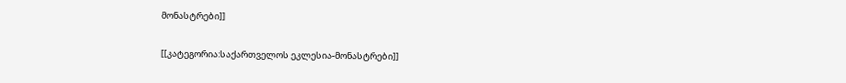მონასტრები]]

[[კატეგორია:საქართველოს ეკლესია-მონასტრები]]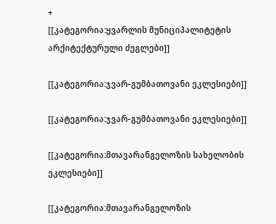+
[[კატეგორია:ყვარლის მუნიციპალიტეტის არქიტექტურული ძეგლები]]

[[კატეგორია:ჯვარ-გუმბათოვანი ეკლესიები]]

[[კატეგორია:ჯვარ-გუმბათოვანი ეკლესიები]]

[[კატეგორია:მთავარანგელოზის სახელობის ეკლესიები]]

[[კატეგორია:მთავარანგელოზის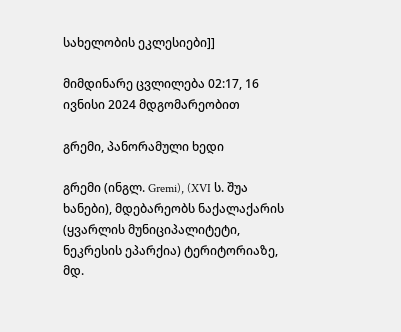სახელობის ეკლესიები]]

მიმდინარე ცვლილება 02:17, 16 ივნისი 2024 მდგომარეობით

გრემი, პანორამული ხედი

გრემი (ინგლ. Gremi), (XVI ს. შუა ხანები), მდებარეობს ნაქალაქარის (ყვარლის მუნიციპალიტეტი, ნეკრესის ეპარქია) ტერიტორიაზე, მდ.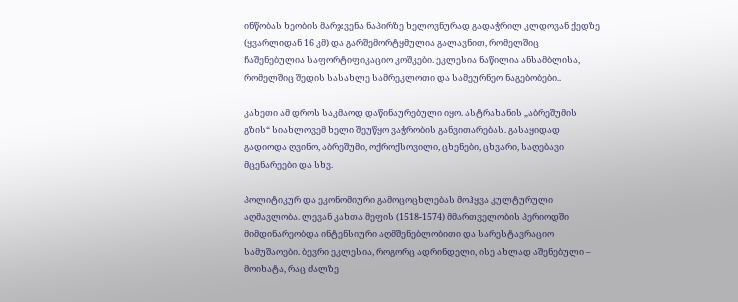ინწობას ხეობის მარჯვენა ნაპირზე ხელოვნურად გადაჭრილ კლდოვან ქედზე (ყვარლიდან 16 კმ) და გარშემორტყმულია გალავნით, რომელშიც ჩაშენებულია საფორტიფიკაციო კოშკები. ეკლესია ნაწილია ანსამბლისა, რომელშიც შედის სასახლე სამრეკლოთი და სამეურნეო ნაგებობები..

კახეთი ამ დროს საკმაოდ დაწინაურებული იყო. ასტრახანის „აბრეშუმის გზის“ სიახლოვემ ხელი შეუწყო ვაჭრობის განვითარებას. გასაყიდად გადიოდა ღვინო, აბრეშუმი, ოქროქსოვილი, ცხენები, ცხვარი, საღებავი მცენარეები და სხვ.

პოლიტიკურ და ეკონომიური გამოცოცხლებას მოჰყვა კულტურული აღმავლობა. ლევან კახთა მეფის (1518-1574) მმართველობის პერიოდში მიმდინარეობდა ინტენსიური აღმშენებლობითი და სარესტავრაციო სამუშაოები. ბევრი ეკლესია, როგორც ადრინდელი, ისე ახლად აშენებული – მოიხატა, რაც ძალზე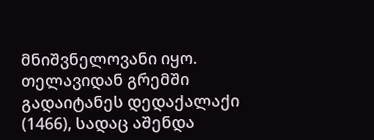მნიშვნელოვანი იყო. თელავიდან გრემში გადაიტანეს დედაქალაქი (1466), სადაც აშენდა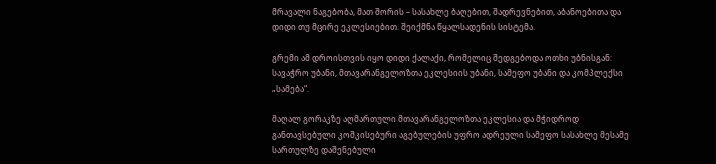მრავალი ნაგებობა, მათ შორის – სასახლე ბაღებით, შადრევნებით, აბანოებითა და დიდი თუ მცირე ეკლესიებით. შეიქმნა წყალსადენის სისტემა.

გრემი ამ დროისთვის იყო დიდი ქალაქი, რომელიც შედგებოდა ოთხი უბნისგან: სავაჭრო უბანი, მთავარანგელოზთა ეკლესიის უბანი, სამეფო უბანი და კომპლექსი „სამება“.

მაღალ გორაკზე აღმართული მთავარანგელოზთა ეკლესია და მჭიდროდ განთავსებული კოშკისებური აგებულების უფრო ადრეული სამეფო სასახლე მესამე სართულზე დაშენებული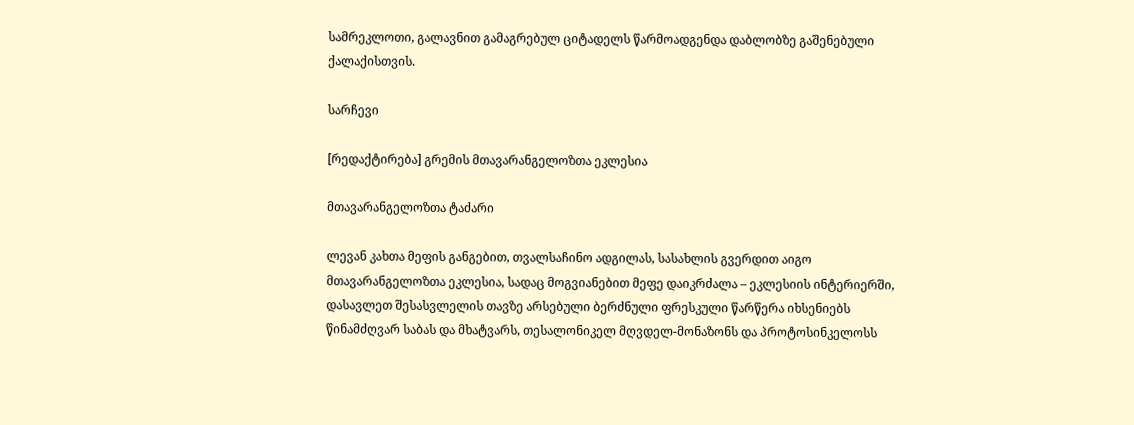სამრეკლოთი, გალავნით გამაგრებულ ციტადელს წარმოადგენდა დაბლობზე გაშენებული ქალაქისთვის.

სარჩევი

[რედაქტირება] გრემის მთავარანგელოზთა ეკლესია

მთავარანგელოზთა ტაძარი

ლევან კახთა მეფის განგებით, თვალსაჩინო ადგილას, სასახლის გვერდით აიგო მთავარანგელოზთა ეკლესია, სადაც მოგვიანებით მეფე დაიკრძალა – ეკლესიის ინტერიერში, დასავლეთ შესასვლელის თავზე არსებული ბერძნული ფრესკული წარწერა იხსენიებს წინამძღვარ საბას და მხატვარს, თესალონიკელ მღვდელ-მონაზონს და პროტოსინკელოსს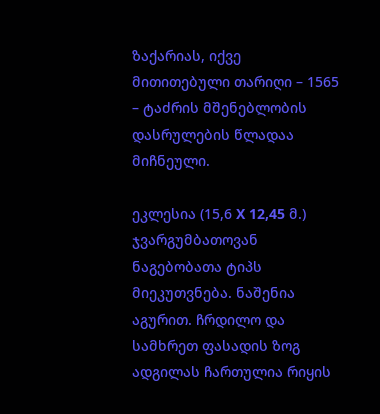ზაქარიას, იქვე მითითებული თარიღი – 1565 – ტაძრის მშენებლობის დასრულების წლადაა მიჩნეული.

ეკლესია (15,6 X 12,45 მ.) ჯვარგუმბათოვან ნაგებობათა ტიპს მიეკუთვნება. ნაშენია აგურით. ჩრდილო და სამხრეთ ფასადის ზოგ ადგილას ჩართულია რიყის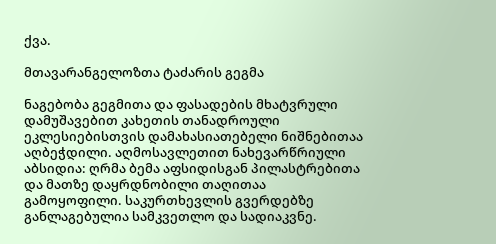ქვა.

მთავარანგელოზთა ტაძარის გეგმა

ნაგებობა გეგმითა და ფასადების მხატვრული დამუშავებით კახეთის თანადროული ეკლესიებისთვის დამახასიათებელი ნიშნებითაა აღბეჭდილი. აღმოსავლეთით ნახევარწრიული აბსიდია: ღრმა ბემა აფსიდისგან პილასტრებითა და მათზე დაყრდნობილი თაღითაა გამოყოფილი. საკურთხევლის გვერდებზე განლაგებულია სამკვეთლო და სადიაკვნე.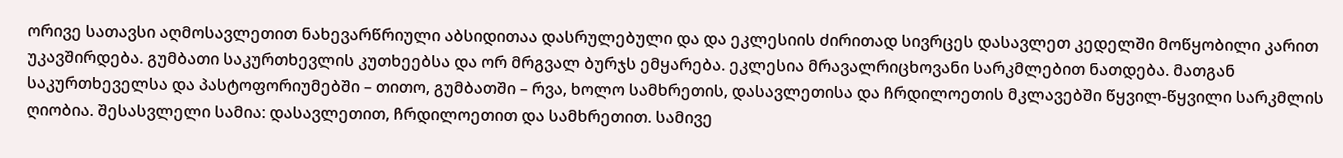ორივე სათავსი აღმოსავლეთით ნახევარწრიული აბსიდითაა დასრულებული და და ეკლესიის ძირითად სივრცეს დასავლეთ კედელში მოწყობილი კარით უკავშირდება. გუმბათი საკურთხევლის კუთხეებსა და ორ მრგვალ ბურჯს ემყარება. ეკლესია მრავალრიცხოვანი სარკმლებით ნათდება. მათგან საკურთხეველსა და პასტოფორიუმებში – თითო, გუმბათში – რვა, ხოლო სამხრეთის, დასავლეთისა და ჩრდილოეთის მკლავებში წყვილ-წყვილი სარკმლის ღიობია. შესასვლელი სამია: დასავლეთით, ჩრდილოეთით და სამხრეთით. სამივე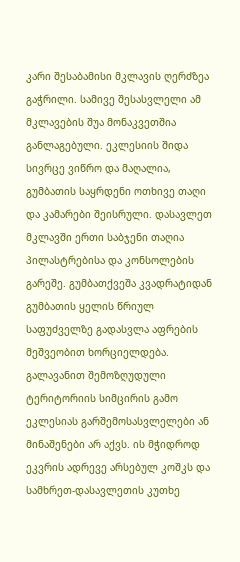კარი შესაბამისი მკლავის ღერძზეა გაჭრილი. სამივე შესასვლელი ამ მკლავების შუა მონაკვეთშია განლაგებული. ეკლესიის შიდა სივრცე ვიწრო და მაღალია, გუმბათის საყრდენი ოთხივე თაღი და კამარები შეისრული. დასავლეთ მკლავში ერთი საბჯენი თაღია პილასტრებისა და კონსოლების გარეშე. გუმბათქვეშა კვადრატიდან გუმბათის ყელის წრიულ საფუძველზე გადასვლა აფრების მეშვეობით ხორციელდება. გალავანით შემოზღუდული ტერიტორიის სიმცირის გამო ეკლესიას გარშემოსასვლელები ან მინაშენები არ აქვს. ის მჭიდროდ ეკვრის ადრევე არსებულ კოშკს და სამხრეთ-დასავლეთის კუთხე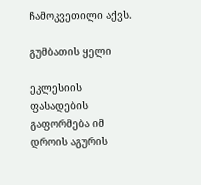ჩამოკვეთილი აქვს.

გუმბათის ყელი

ეკლესიის ფასადების გაფორმება იმ დროის აგურის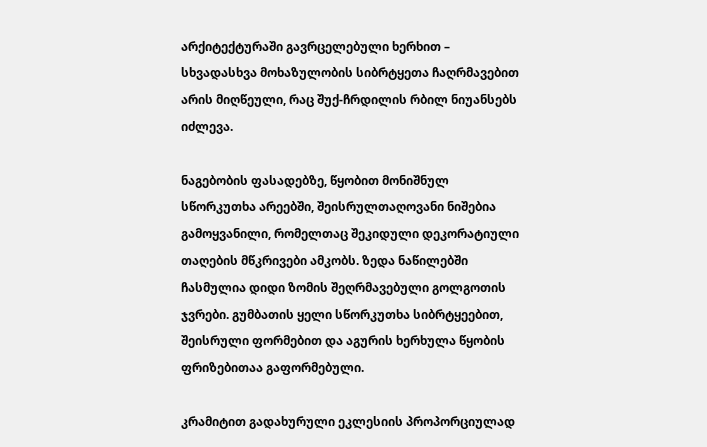არქიტექტურაში გავრცელებული ხერხით – სხვადასხვა მოხაზულობის სიბრტყეთა ჩაღრმავებით არის მიღწეული, რაც შუქ-ჩრდილის რბილ ნიუანსებს იძლევა.

ნაგებობის ფასადებზე, წყობით მონიშნულ სწორკუთხა არეებში, შეისრულთაღოვანი ნიშებია გამოყვანილი, რომელთაც შეკიდული დეკორატიული თაღების მწკრივები ამკობს. ზედა ნაწილებში ჩასმულია დიდი ზომის შეღრმავებული გოლგოთის ჯვრები. გუმბათის ყელი სწორკუთხა სიბრტყეებით, შეისრული ფორმებით და აგურის ხერხულა წყობის ფრიზებითაა გაფორმებული.

კრამიტით გადახურული ეკლესიის პროპორციულად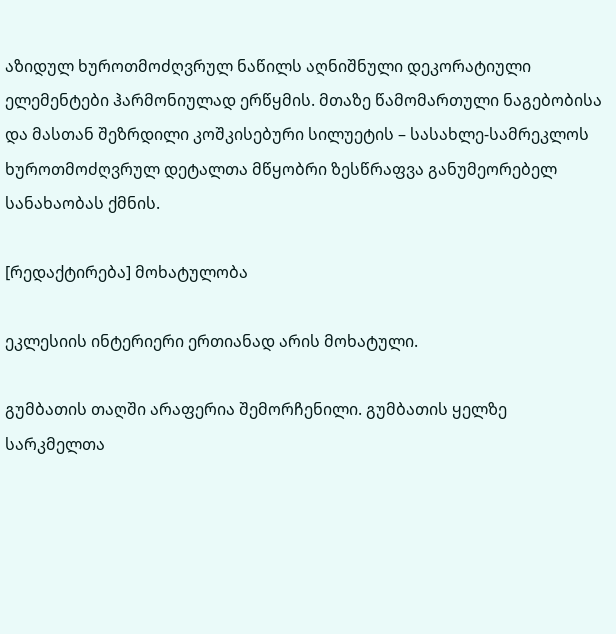აზიდულ ხუროთმოძღვრულ ნაწილს აღნიშნული დეკორატიული ელემენტები ჰარმონიულად ერწყმის. მთაზე წამომართული ნაგებობისა და მასთან შეზრდილი კოშკისებური სილუეტის – სასახლე-სამრეკლოს ხუროთმოძღვრულ დეტალთა მწყობრი ზესწრაფვა განუმეორებელ სანახაობას ქმნის.

[რედაქტირება] მოხატულობა

ეკლესიის ინტერიერი ერთიანად არის მოხატული.

გუმბათის თაღში არაფერია შემორჩენილი. გუმბათის ყელზე სარკმელთა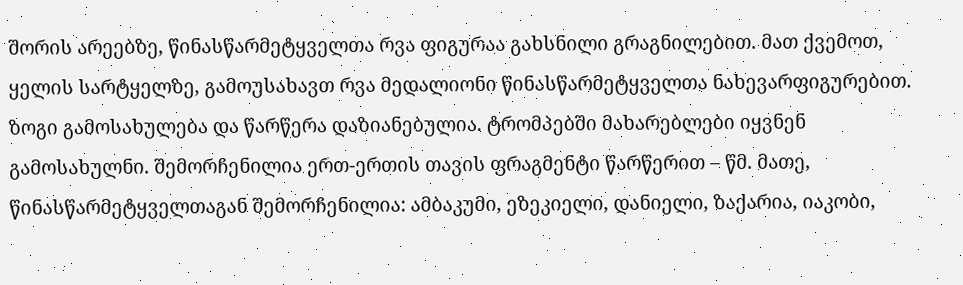შორის არეებზე, წინასწარმეტყველთა რვა ფიგურაა გახსნილი გრაგნილებით. მათ ქვემოთ, ყელის სარტყელზე, გამოუსახავთ რვა მედალიონი წინასწარმეტყველთა ნახევარფიგურებით. ზოგი გამოსახულება და წარწერა დაზიანებულია. ტრომპებში მახარებლები იყვნენ გამოსახულნი. შემორჩენილია ერთ-ერთის თავის ფრაგმენტი წარწერით – წმ. მათე, წინასწარმეტყველთაგან შემორჩენილია: ამბაკუმი, ეზეკიელი, დანიელი, ზაქარია, იაკობი,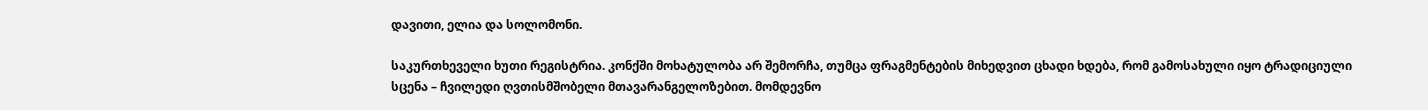დავითი, ელია და სოლომონი.

საკურთხეველი ხუთი რეგისტრია. კონქში მოხატულობა არ შემორჩა, თუმცა ფრაგმენტების მიხედვით ცხადი ხდება, რომ გამოსახული იყო ტრადიციული სცენა – ჩვილედი ღვთისმშობელი მთავარანგელოზებით. მომდევნო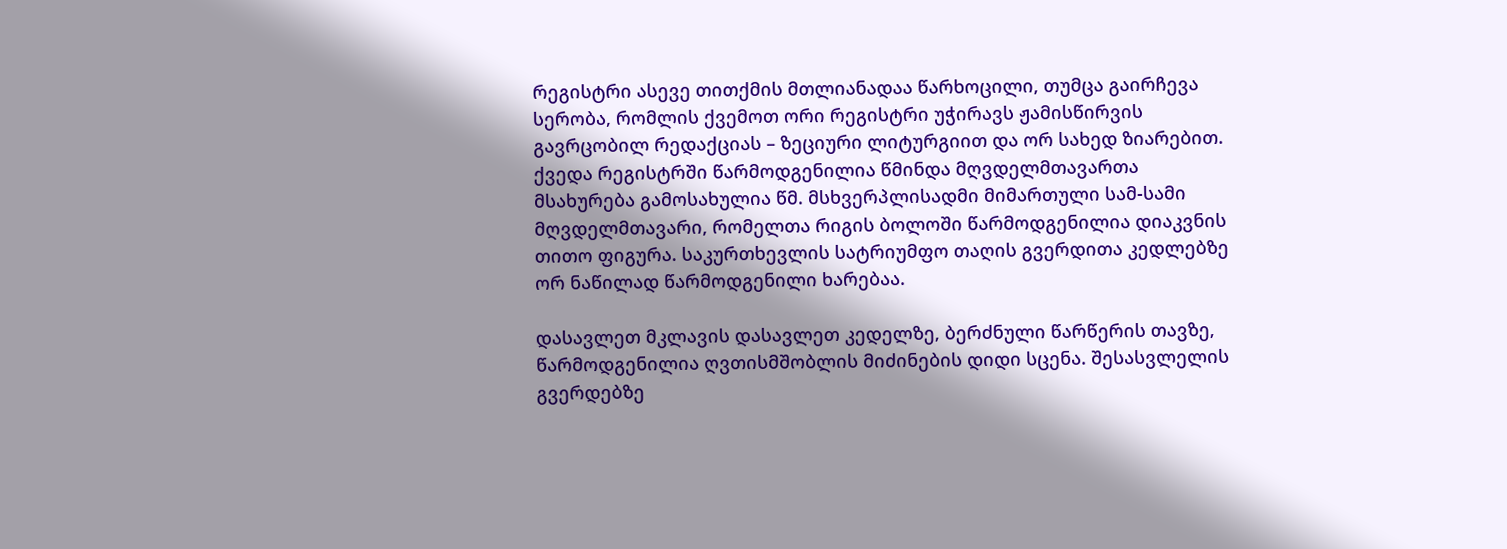რეგისტრი ასევე თითქმის მთლიანადაა წარხოცილი, თუმცა გაირჩევა სერობა, რომლის ქვემოთ ორი რეგისტრი უჭირავს ჟამისწირვის გავრცობილ რედაქციას – ზეციური ლიტურგიით და ორ სახედ ზიარებით. ქვედა რეგისტრში წარმოდგენილია წმინდა მღვდელმთავართა მსახურება გამოსახულია წმ. მსხვერპლისადმი მიმართული სამ-სამი მღვდელმთავარი, რომელთა რიგის ბოლოში წარმოდგენილია დიაკვნის თითო ფიგურა. საკურთხევლის სატრიუმფო თაღის გვერდითა კედლებზე ორ ნაწილად წარმოდგენილი ხარებაა.

დასავლეთ მკლავის დასავლეთ კედელზე, ბერძნული წარწერის თავზე, წარმოდგენილია ღვთისმშობლის მიძინების დიდი სცენა. შესასვლელის გვერდებზე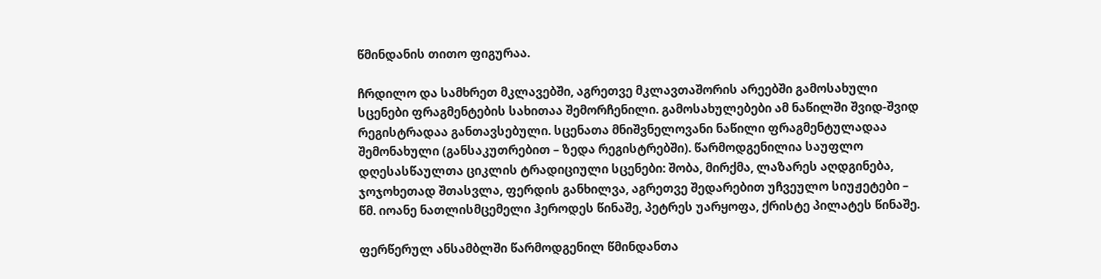წმინდანის თითო ფიგურაა.

ჩრდილო და სამხრეთ მკლავებში, აგრეთვე მკლავთაშორის არეებში გამოსახული სცენები ფრაგმენტების სახითაა შემორჩენილი. გამოსახულებები ამ ნაწილში შვიდ-შვიდ რეგისტრადაა განთავსებული. სცენათა მნიშვნელოვანი ნაწილი ფრაგმენტულადაა შემონახული (განსაკუთრებით – ზედა რეგისტრებში). წარმოდგენილია საუფლო დღესასწაულთა ციკლის ტრადიციული სცენები: შობა, მირქმა, ლაზარეს აღდგინება, ჯოჯოხეთად შთასვლა, ფერდის განხილვა, აგრეთვე შედარებით უჩვეულო სიუჟეტები – წმ. იოანე ნათლისმცემელი ჰეროდეს წინაშე, პეტრეს უარყოფა, ქრისტე პილატეს წინაშე.

ფერწერულ ანსამბლში წარმოდგენილ წმინდანთა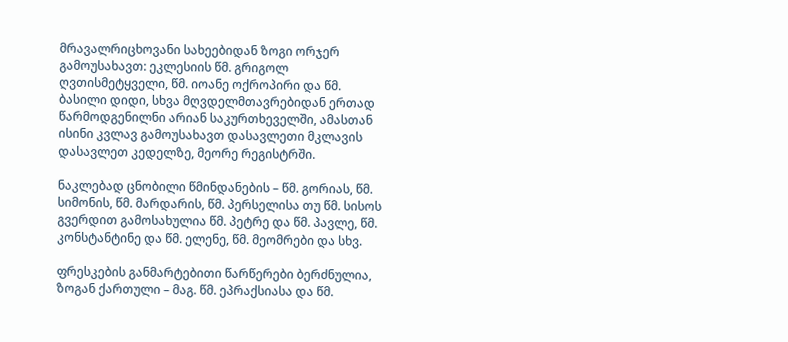მრავალრიცხოვანი სახეებიდან ზოგი ორჯერ გამოუსახავთ: ეკლესიის წმ. გრიგოლ ღვთისმეტყველი, წმ. იოანე ოქროპირი და წმ. ბასილი დიდი, სხვა მღვდელმთავრებიდან ერთად წარმოდგენილნი არიან საკურთხეველში, ამასთან ისინი კვლავ გამოუსახავთ დასავლეთი მკლავის დასავლეთ კედელზე, მეორე რეგისტრში.

ნაკლებად ცნობილი წმინდანების – წმ. გორიას, წმ. სიმონის, წმ. მარდარის, წმ. პერსელისა თუ წმ. სისოს გვერდით გამოსახულია წმ. პეტრე და წმ. პავლე, წმ. კონსტანტინე და წმ. ელენე, წმ. მეომრები და სხვ.

ფრესკების განმარტებითი წარწერები ბერძნულია, ზოგან ქართული – მაგ. წმ. ეპრაქსიასა და წმ.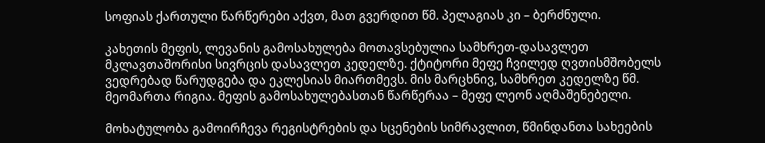სოფიას ქართული წარწერები აქვთ, მათ გვერდით წმ. პელაგიას კი – ბერძნული.

კახეთის მეფის, ლევანის გამოსახულება მოთავსებულია სამხრეთ-დასავლეთ მკლავთაშორისი სივრცის დასავლეთ კედელზე. ქტიტორი მეფე ჩვილედ ღვთისმშობელს ვედრებად წარუდგება და ეკლესიას მიართმევს. მის მარცხნივ, სამხრეთ კედელზე წმ. მეომართა რიგია. მეფის გამოსახულებასთან წარწერაა – მეფე ლეონ აღმაშენებელი.

მოხატულობა გამოირჩევა რეგისტრების და სცენების სიმრავლით, წმინდანთა სახეების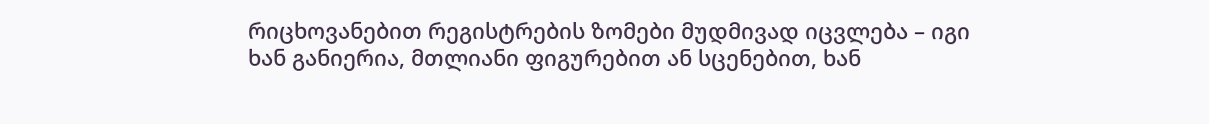რიცხოვანებით რეგისტრების ზომები მუდმივად იცვლება – იგი ხან განიერია, მთლიანი ფიგურებით ან სცენებით, ხან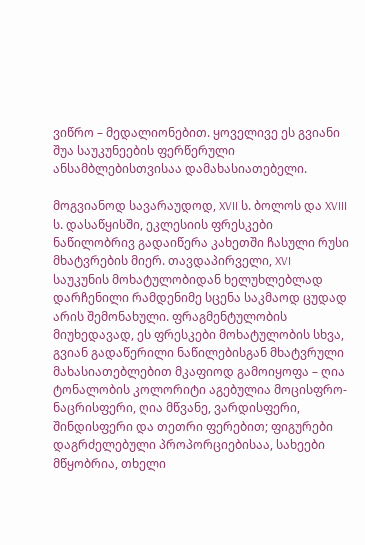ვიწრო – მედალიონებით. ყოველივე ეს გვიანი შუა საუკუნეების ფერწერული ანსამბლებისთვისაა დამახასიათებელი.

მოგვიანოდ სავარაუდოდ, XVII ს. ბოლოს და XVIII ს. დასაწყისში, ეკლესიის ფრესკები ნაწილობრივ გადაიწერა კახეთში ჩასული რუსი მხატვრების მიერ. თავდაპირველი, XVI საუკუნის მოხატულობიდან ხელუხლებლად დარჩენილი რამდენიმე სცენა საკმაოდ ცუდად არის შემონახული. ფრაგმენტულობის მიუხედავად, ეს ფრესკები მოხატულობის სხვა, გვიან გადაწერილი ნაწილებისგან მხატვრული მახასიათებლებით მკაფიოდ გამოიყოფა – ღია ტონალობის კოლორიტი აგებულია მოცისფრო-ნაცრისფერი, ღია მწვანე, ვარდისფერი, შინდისფერი და თეთრი ფერებით; ფიგურები დაგრძელებული პროპორციებისაა, სახეები მწყობრია, თხელი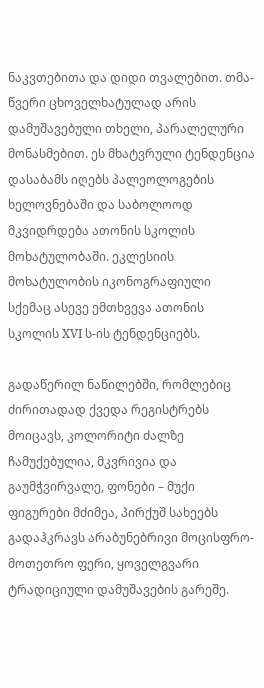ნაკვთებითა და დიდი თვალებით. თმა-წვერი ცხოველხატულად არის დამუშავებული თხელი, პარალელური მონასმებით. ეს მხატვრული ტენდენცია დასაბამს იღებს პალეოლოგების ხელოვნებაში და საბოლოოდ მკვიდრდება ათონის სკოლის მოხატულობაში. ეკლესიის მოხატულობის იკონოგრაფიული სქემაც ასევე ემთხვევა ათონის სკოლის XVI ს-ის ტენდენციებს.

გადაწერილ ნაწილებში, რომლებიც ძირითადად ქვედა რეგისტრებს მოიცავს, კოლორიტი ძალზე ჩამუქებულია, მკვრივია და გაუმჭვირვალე, ფონები – მუქი ფიგურები მძიმეა, პირქუშ სახეებს გადაჰკრავს არაბუნებრივი მოცისფრო-მოთეთრო ფერი, ყოველგვარი ტრადიციული დამუშავების გარეშე.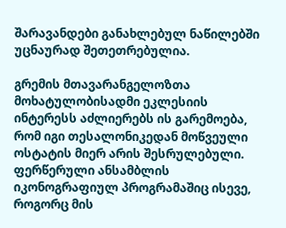შარავანდები განახლებულ ნაწილებში უცნაურად შეთეთრებულია.

გრემის მთავარანგელოზთა მოხატულობისადმი ეკლესიის ინტერესს აძლიერებს ის გარემოება, რომ იგი თესალონიკედან მოწვეული ოსტატის მიერ არის შესრულებული. ფერწერული ანსამბლის იკონოგრაფიულ პროგრამაშიც ისევე, როგორც მის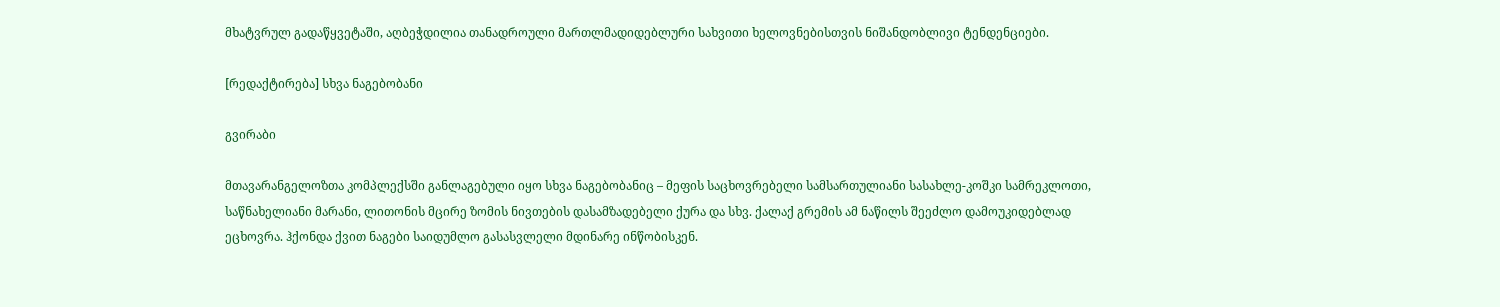მხატვრულ გადაწყვეტაში, აღბეჭდილია თანადროული მართლმადიდებლური სახვითი ხელოვნებისთვის ნიშანდობლივი ტენდენციები.

[რედაქტირება] სხვა ნაგებობანი

გვირაბი

მთავარანგელოზთა კომპლექსში განლაგებული იყო სხვა ნაგებობანიც – მეფის საცხოვრებელი სამსართულიანი სასახლე-კოშკი სამრეკლოთი, საწნახელიანი მარანი, ლითონის მცირე ზომის ნივთების დასამზადებელი ქურა და სხვ. ქალაქ გრემის ამ ნაწილს შეეძლო დამოუკიდებლად ეცხოვრა. ჰქონდა ქვით ნაგები საიდუმლო გასასვლელი მდინარე ინწობისკენ.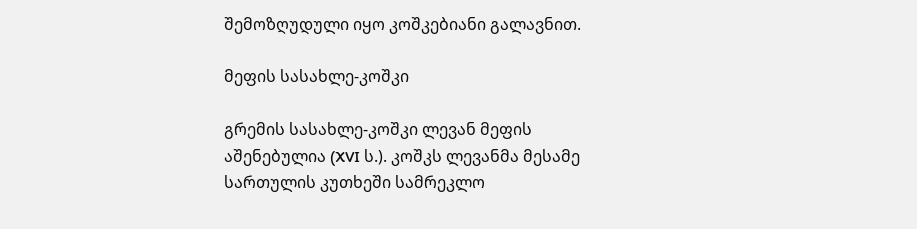შემოზღუდული იყო კოშკებიანი გალავნით.

მეფის სასახლე-კოშკი

გრემის სასახლე-კოშკი ლევან მეფის აშენებულია (XVI ს.). კოშკს ლევანმა მესამე სართულის კუთხეში სამრეკლო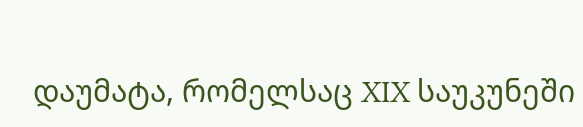დაუმატა, რომელსაც XIX საუკუნეში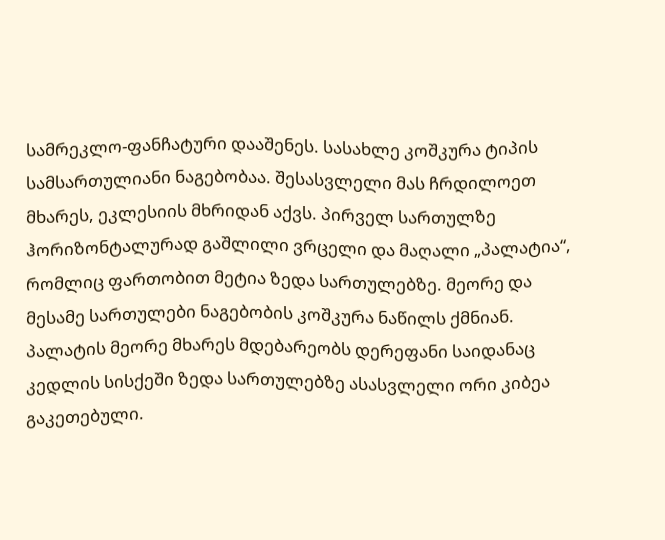სამრეკლო-ფანჩატური დააშენეს. სასახლე კოშკურა ტიპის სამსართულიანი ნაგებობაა. შესასვლელი მას ჩრდილოეთ მხარეს, ეკლესიის მხრიდან აქვს. პირველ სართულზე ჰორიზონტალურად გაშლილი ვრცელი და მაღალი „პალატია“, რომლიც ფართობით მეტია ზედა სართულებზე. მეორე და მესამე სართულები ნაგებობის კოშკურა ნაწილს ქმნიან. პალატის მეორე მხარეს მდებარეობს დერეფანი საიდანაც კედლის სისქეში ზედა სართულებზე ასასვლელი ორი კიბეა გაკეთებული.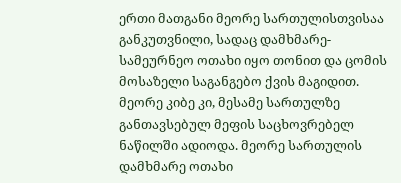ერთი მათგანი მეორე სართულისთვისაა განკუთვნილი, სადაც დამხმარე-სამეურნეო ოთახი იყო თონით და ცომის მოსაზელი საგანგებო ქვის მაგიდით. მეორე კიბე კი, მესამე სართულზე განთავსებულ მეფის საცხოვრებელ ნაწილში ადიოდა. მეორე სართულის დამხმარე ოთახი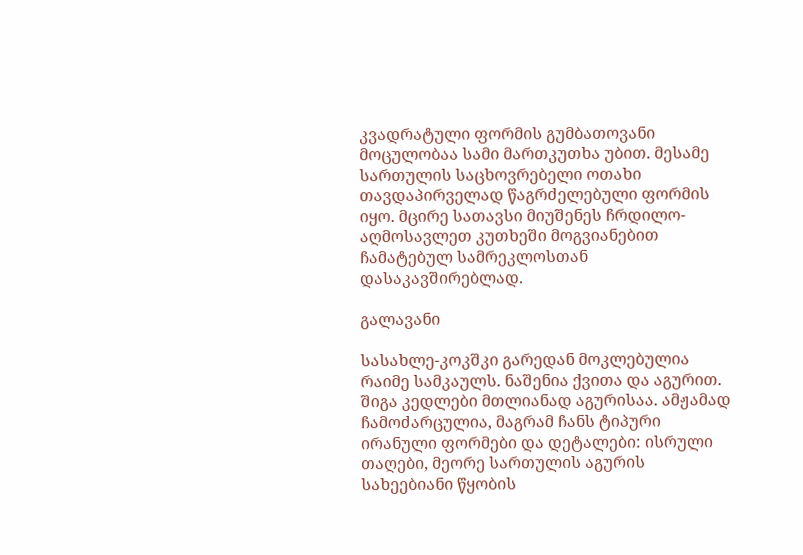კვადრატული ფორმის გუმბათოვანი მოცულობაა სამი მართკუთხა უბით. მესამე სართულის საცხოვრებელი ოთახი თავდაპირველად წაგრძელებული ფორმის იყო. მცირე სათავსი მიუშენეს ჩრდილო-აღმოსავლეთ კუთხეში მოგვიანებით ჩამატებულ სამრეკლოსთან დასაკავშირებლად.

გალავანი

სასახლე-კოკშკი გარედან მოკლებულია რაიმე სამკაულს. ნაშენია ქვითა და აგურით. შიგა კედლები მთლიანად აგურისაა. ამჟამად ჩამოძარცულია, მაგრამ ჩანს ტიპური ირანული ფორმები და დეტალები: ისრული თაღები, მეორე სართულის აგურის სახეებიანი წყობის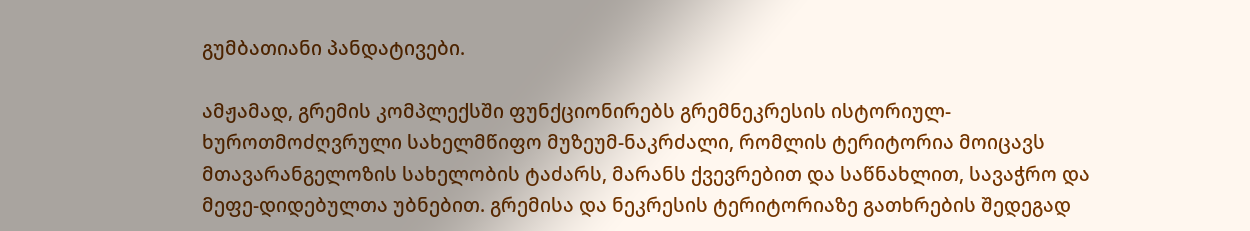გუმბათიანი პანდატივები.

ამჟამად, გრემის კომპლექსში ფუნქციონირებს გრემნეკრესის ისტორიულ-ხუროთმოძღვრული სახელმწიფო მუზეუმ-ნაკრძალი, რომლის ტერიტორია მოიცავს მთავარანგელოზის სახელობის ტაძარს, მარანს ქვევრებით და საწნახლით, სავაჭრო და მეფე-დიდებულთა უბნებით. გრემისა და ნეკრესის ტერიტორიაზე გათხრების შედეგად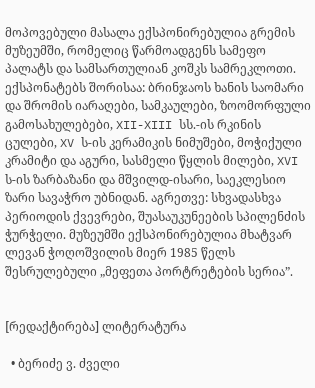მოპოვებული მასალა ექსპონირებულია გრემის მუზეუმში, რომელიც წარმოადგენს სამეფო პალატს და სამსართულიან კოშკს სამრეკლოთი. ექსპონატებს შორისაა: ბრინჯაოს ხანის საომარი და შრომის იარაღები, სამკაულები, ზოომორფული გამოსახულებები, XII-XIII სს.-ის რკინის ცულები, XV ს-ის კერამიკის ნიმუშები, მოჭიქული კრამიტი და აგური, სასმელი წყლის მილები, XVI ს-ის ზარბაზანი და მშვილდ-ისარი, საეკლესიო ზარი სავაჭრო უბნიდან. აგრეთვე: სხვადასხვა პერიოდის ქვევრები, შუასაუკუნეების სპილენძის ჭურჭელი. მუზეუმში ექსპონირებულია მხატვარ ლევან ჭოღოშვილის მიერ 1985 წელს შესრულებული „მეფეთა პორტრეტების სერია”.


[რედაქტირება] ლიტერატურა

  • ბერიძე ვ. ძველი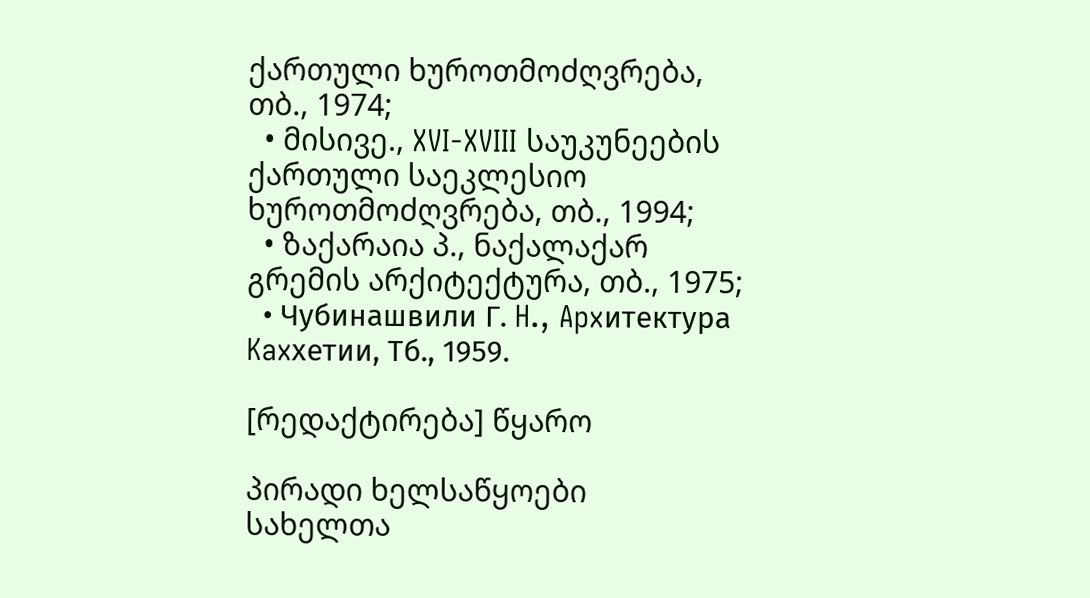ქართული ხუროთმოძღვრება, თბ., 1974;
  • მისივე., XVI-XVIII საუკუნეების ქართული საეკლესიო ხუროთმოძღვრება, თბ., 1994;
  • ზაქარაია პ., ნაქალაქარ გრემის არქიტექტურა, თბ., 1975;
  • Чубинашвили Г. H., Apxитектура Kaxхетии, Tб., 1959.

[რედაქტირება] წყარო

პირადი ხელსაწყოები
სახელთა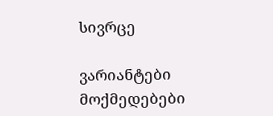სივრცე

ვარიანტები
მოქმედებები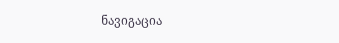ნავიგაცია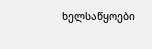ხელსაწყოები